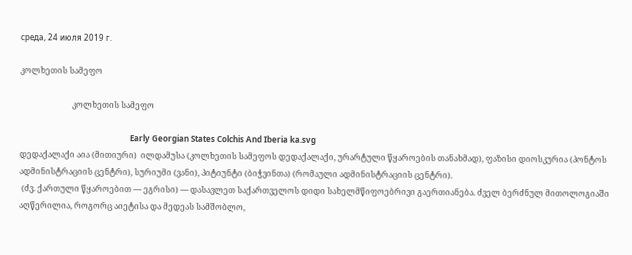среда, 24 июля 2019 г.

კოლხეთის სამეფო

                          კოლხეთის სამეფო

                                                       Early Georgian States Colchis And Iberia ka.svg
დედაქალაქი აია (მითიური)  ილდამუსა (კოლხეთის სამეფოს დედაქალაქი, ურარტული წყაროების თანახმად), ფაზისი დიოსკურია (პონტოს ადმინისტრაციის ცენტრი), სურიუმი (ვანი), პიტიუნტი (ბიჭვინთა) (რომაული ადმინისტრაციის ცენტრი).
 (ძვ. ქართული წყაროებით — ეგრისი) — დასავლეთ საქართველოს დიდი სახელმწიფოებრივი გაერთიანება. ძველ ბერძნულ მითოლოგიაში აღწერილია, როგორც აიეტისა და მედეას სამშობლო,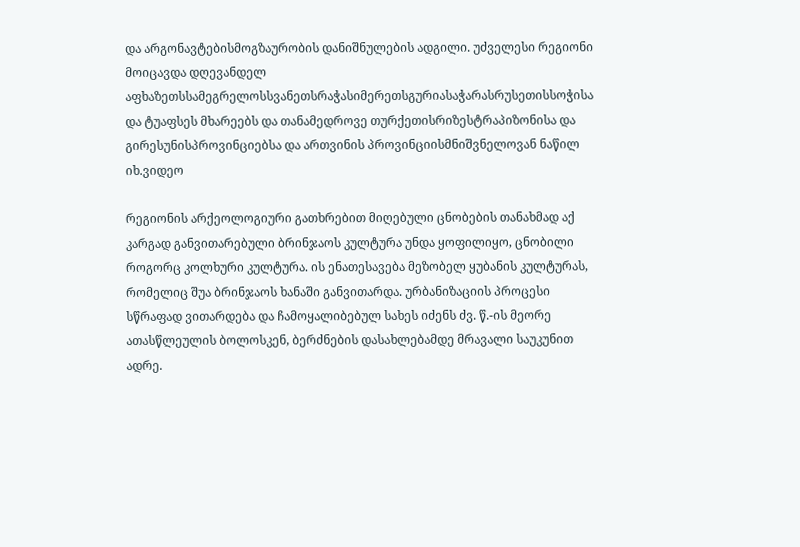და არგონავტებისმოგზაურობის დანიშნულების ადგილი. უძველესი რეგიონი მოიცავდა დღევანდელ აფხაზეთსსამეგრელოსსვანეთსრაჭასიმერეთსგურიასაჭარასრუსეთისსოჭისა და ტუაფსეს მხარეებს და თანამედროვე თურქეთისრიზესტრაპიზონისა და გირესუნისპროვინციებსა და ართვინის პროვინციისმნიშვნელოვან ნაწილ
იხ.ვიდეო

რეგიონის არქეოლოგიური გათხრებით მიღებული ცნობების თანახმად აქ კარგად განვითარებული ბრინჯაოს კულტურა უნდა ყოფილიყო, ცნობილი როგორც კოლხური კულტურა. ის ენათესავება მეზობელ ყუბანის კულტურას, რომელიც შუა ბრინჯაოს ხანაში განვითარდა. ურბანიზაციის პროცესი სწრაფად ვითარდება და ჩამოყალიბებულ სახეს იძენს ძვ. წ.-ის მეორე ათასწლეულის ბოლოსკენ, ბერძნების დასახლებამდე მრავალი საუკუნით ადრე.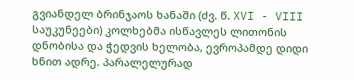გვიანდელ ბრინჯაოს ხანაში (ძვ. წ. XVI - VIII საუკუნეები) კოლხებმა ისწავლეს ლითონის დნობისა და ჭედვის ხელობა, ევროპამდე დიდი ხნით ადრე. პარალელურად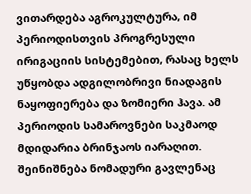ვითარდება აგროკულტურა, იმ პერიოდისთვის პროგრესული ირიგაციის სისტემებით, რასაც ხელს უწყობდა ადგილობრივი ნიადაგის ნაყოფიერება და ზომიერი ჰავა. ამ პერიოდის სამაროვნები საკმაოდ მდიდარია ბრინჯაოს იარაღით. შეინიშნება ნომადური გავლენაც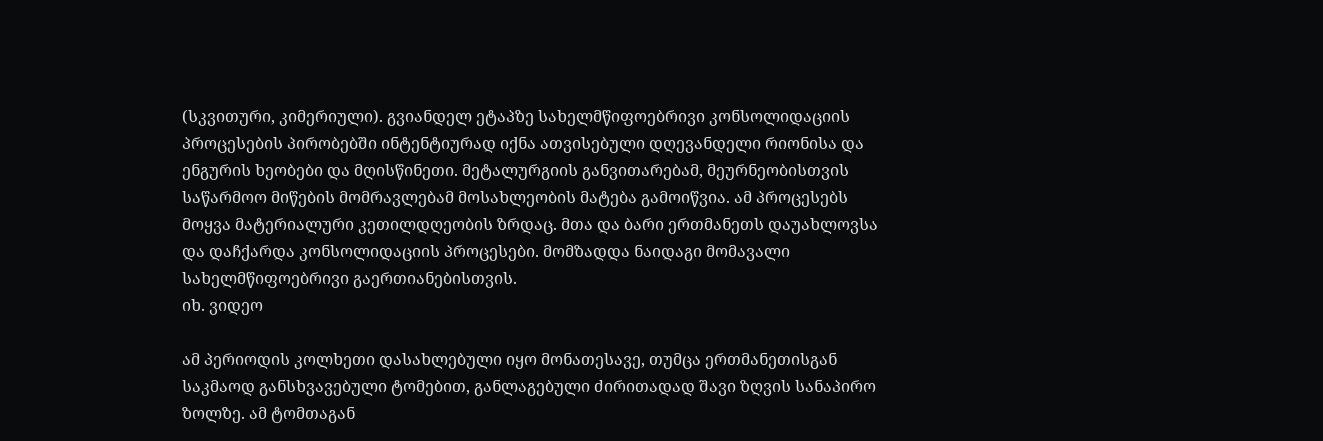(სკვითური, კიმერიული). გვიანდელ ეტაპზე სახელმწიფოებრივი კონსოლიდაციის პროცესების პირობებში ინტენტიურად იქნა ათვისებული დღევანდელი რიონისა და ენგურის ხეობები და მღისწინეთი. მეტალურგიის განვითარებამ, მეურნეობისთვის საწარმოო მიწების მომრავლებამ მოსახლეობის მატება გამოიწვია. ამ პროცესებს მოყვა მატერიალური კეთილდღეობის ზრდაც. მთა და ბარი ერთმანეთს დაუახლოვსა და დაჩქარდა კონსოლიდაციის პროცესები. მომზადდა ნაიდაგი მომავალი სახელმწიფოებრივი გაერთიანებისთვის.
იხ. ვიდეო

ამ პერიოდის კოლხეთი დასახლებული იყო მონათესავე, თუმცა ერთმანეთისგან საკმაოდ განსხვავებული ტომებით, განლაგებული ძირითადად შავი ზღვის სანაპირო ზოლზე. ამ ტომთაგან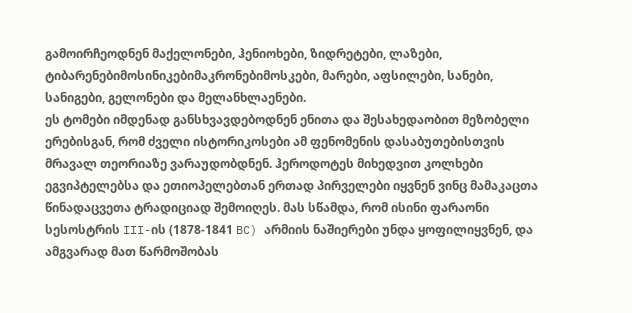გამოირჩეოდნენ მაქელონები, ჰენიოხები, ზიდრეტები, ლაზები, ტიბარენებიმოსინიკებიმაკრონებიმოსკები, მარები, აფსილები, სანები, სანიგები, გელონები და მელანხლაენები.
ეს ტომები იმდენად განსხვავდებოდნენ ენითა და შესახედაობით მეზობელი ერებისგან, რომ ძველი ისტორიკოსები ამ ფენომენის დასაბუთებისთვის მრავალ თეორიაზე ვარაუდობდნენ. ჰეროდოტეს მიხედვით კოლხები ეგვიპტელებსა და ეთიოპელებთან ერთად პირველები იყვნენ ვინც მამაკაცთა წინადაცვეთა ტრადიციად შემოიღეს. მას სწამდა, რომ ისინი ფარაონი სესოსტრის III-ის (1878-1841 BC) არმიის ნაშიერები უნდა ყოფილიყვნენ, და ამგვარად მათ წარმოშობას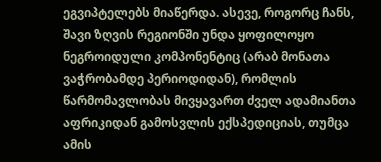ეგვიპტელებს მიაწერდა. ასევე, როგორც ჩანს, შავი ზღვის რეგიონში უნდა ყოფილოყო ნეგროიდული კომპონენტიც (არაბ მონათა ვაჭრობამდე პერიოდიდან), რომლის წარმომავლობას მივყავართ ძველ ადამიანთა აფრიკიდან გამოსვლის ექსპედიციას, თუმცა ამის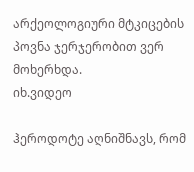არქეოლოგიური მტკიცების პოვნა ჯერჯერობით ვერ მოხერხდა.
იხ.ვიდეო

ჰეროდოტე აღნიშნავს, რომ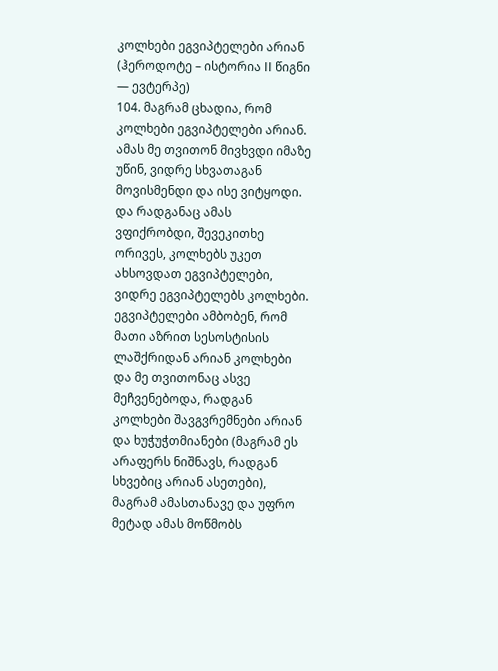კოლხები ეგვიპტელები არიან (ჰეროდოტე – ისტორია II წიგნი — ევტერპე)
104. მაგრამ ცხადია, რომ კოლხები ეგვიპტელები არიან. ამას მე თვითონ მივხვდი იმაზე უწინ, ვიდრე სხვათაგან მოვისმენდი და ისე ვიტყოდი. და რადგანაც ამას ვფიქრობდი, შევეკითხე ორივეს, კოლხებს უკეთ ახსოვდათ ეგვიპტელები, ვიდრე ეგვიპტელებს კოლხები. ეგვიპტელები ამბობენ, რომ მათი აზრით სესოსტისის ლაშქრიდან არიან კოლხები და მე თვითონაც ასვე მეჩვენებოდა, რადგან კოლხები შავგვრემნები არიან და ხუჭუჭთმიანები (მაგრამ ეს არაფერს ნიშნავს, რადგან სხვებიც არიან ასეთები), მაგრამ ამასთანავე და უფრო მეტად ამას მოწმობს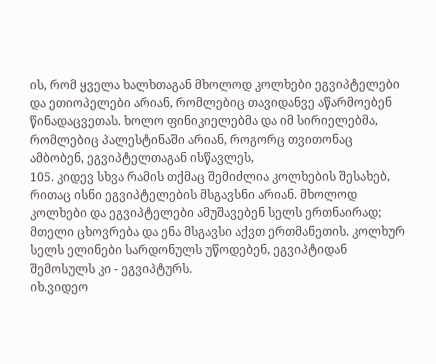ის, რომ ყველა ხალხთაგან მხოლოდ კოლხები ეგვიპტელები და ეთიოპელები არიან, რომლებიც თავიდანვე აწარმოებენ წინადაცვეთას. ხოლო ფინიკიელებმა და იმ სირიელებმა, რომლებიც პალესტინაში არიან, როგორც თვითონაც ამბობენ, ეგვიპტელთაგან ისწავლეს,
105. კიდევ სხვა რამის თქმაც შემიძლია კოლხების შესახებ, რითაც ისნი ეგვიპტელების მსგავსნი არიან. მხოლოდ კოლხები და ეგვიპტელები ამუშავებენ სელს ერთნაირად; მთელი ცხოვრება და ენა მსგავსი აქვთ ერთმანეთის. კოლხურ სელს ელინები სარდონულს უწოდებენ, ეგვიპტიდან შემოსულს კი - ეგვიპტურს.
იხ.ვიდეო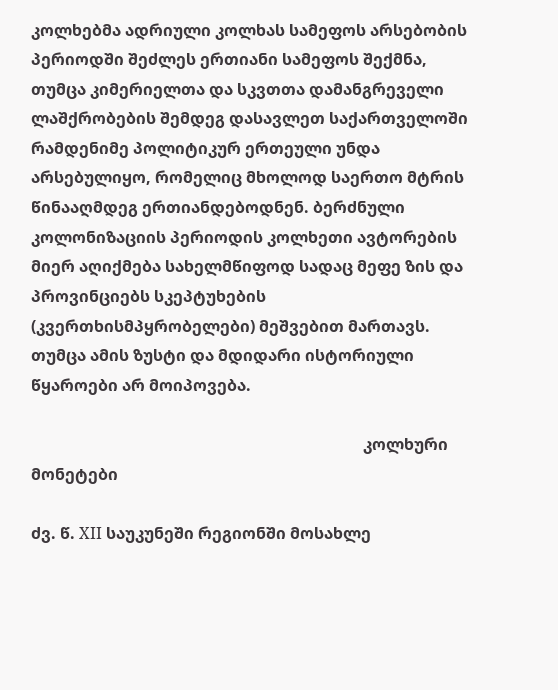კოლხებმა ადრიული კოლხას სამეფოს არსებობის პერიოდში შეძლეს ერთიანი სამეფოს შექმნა, თუმცა კიმერიელთა და სკვთთა დამანგრეველი ლაშქრობების შემდეგ დასავლეთ საქართველოში რამდენიმე პოლიტიკურ ერთეული უნდა არსებულიყო, რომელიც მხოლოდ საერთო მტრის წინააღმდეგ ერთიანდებოდნენ. ბერძნული კოლონიზაციის პერიოდის კოლხეთი ავტორების მიერ აღიქმება სახელმწიფოდ სადაც მეფე ზის და პროვინციებს სკეპტუხების (კვერთხისმპყრობელები) მეშვებით მართავს. თუმცა ამის ზუსტი და მდიდარი ისტორიული წყაროები არ მოიპოვება.

                                                                                   კოლხური მონეტები

ძვ. წ. XII საუკუნეში რეგიონში მოსახლე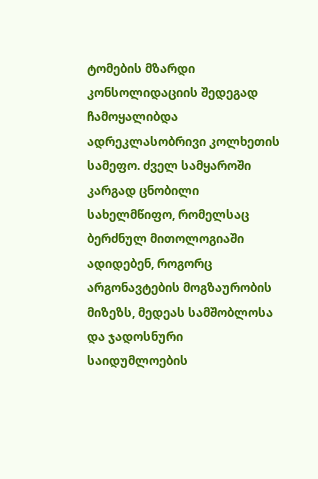ტომების მზარდი კონსოლიდაციის შედეგად ჩამოყალიბდა ადრეკლასობრივი კოლხეთის სამეფო. ძველ სამყაროში კარგად ცნობილი სახელმწიფო, რომელსაც ბერძნულ მითოლოგიაში ადიდებენ, როგორც არგონავტების მოგზაურობის მიზეზს, მედეას სამშობლოსა და ჯადოსნური საიდუმლოების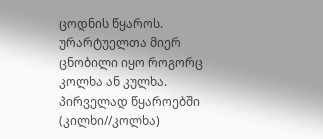ცოდნის წყაროს. ურარტუელთა მიერ ცნობილი იყო როგორც კოლხა ან კულხა. პირველად წყაროებში (კილხი//კოლხა)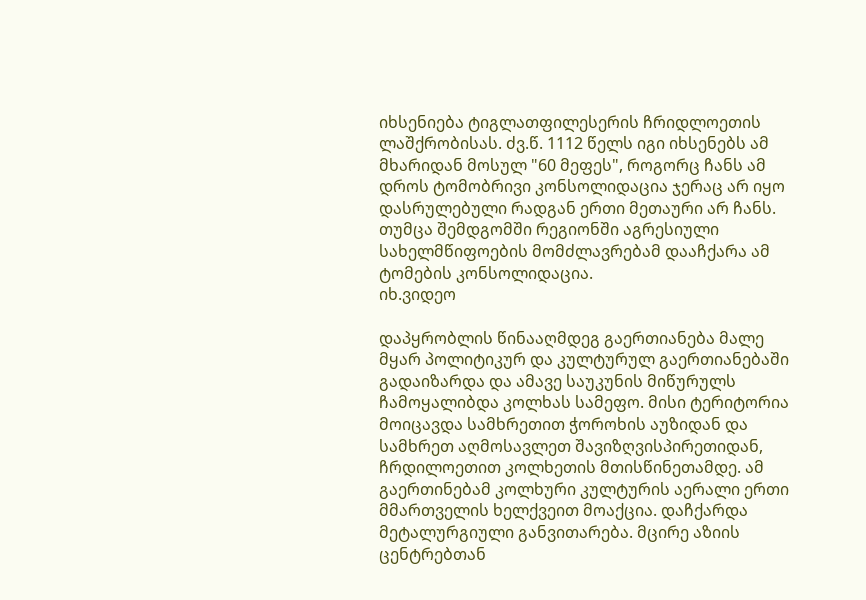იხსენიება ტიგლათფილესერის ჩრიდლოეთის ლაშქრობისას. ძვ.წ. 1112 წელს იგი იხსენებს ამ მხარიდან მოსულ "60 მეფეს", როგორც ჩანს ამ დროს ტომობრივი კონსოლიდაცია ჯერაც არ იყო დასრულებული რადგან ერთი მეთაური არ ჩანს. თუმცა შემდგომში რეგიონში აგრესიული სახელმწიფოების მომძლავრებამ დააჩქარა ამ ტომების კონსოლიდაცია.
იხ.ვიდეო

დაპყრობლის წინააღმდეგ გაერთიანება მალე მყარ პოლიტიკურ და კულტურულ გაერთიანებაში გადაიზარდა და ამავე საუკუნის მიწურულს ჩამოყალიბდა კოლხას სამეფო. მისი ტერიტორია მოიცავდა სამხრეთით ჭოროხის აუზიდან და სამხრეთ აღმოსავლეთ შავიზღვისპირეთიდან, ჩრდილოეთით კოლხეთის მთისწინეთამდე. ამ გაერთინებამ კოლხური კულტურის აერალი ერთი მმართველის ხელქვეით მოაქცია. დაჩქარდა მეტალურგიული განვითარება. მცირე აზიის ცენტრებთან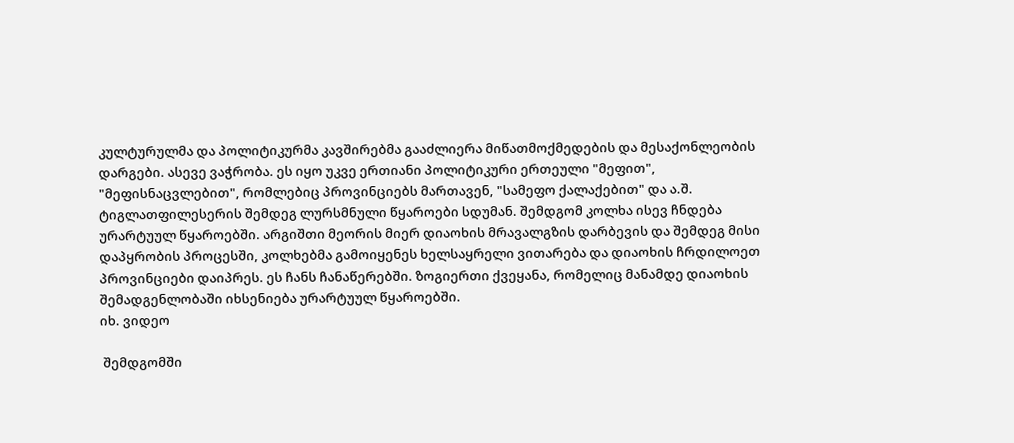კულტურულმა და პოლიტიკურმა კავშირებმა გააძლიერა მიწათმოქმედების და მესაქონლეობის დარგები. ასევე ვაჭრობა. ეს იყო უკვე ერთიანი პოლიტიკური ერთეული "მეფით", "მეფისნაცვლებით", რომლებიც პროვინციებს მართავენ, "სამეფო ქალაქებით" და ა.შ. ტიგლათფილესერის შემდეგ ლურსმნული წყაროები სდუმან. შემდგომ კოლხა ისევ ჩნდება ურარტუულ წყაროებში. არგიშთი მეორის მიერ დიაოხის მრავალგზის დარბევის და შემდეგ მისი დაპყრობის პროცესში, კოლხებმა გამოიყენეს ხელსაყრელი ვითარება და დიაოხის ჩრდილოეთ პროვინციები დაიპრეს. ეს ჩანს ჩანაწერებში. ზოგიერთი ქვეყანა, რომელიც მანამდე დიაოხის შემადგენლობაში იხსენიება ურარტუულ წყაროებში.
იხ. ვიდეო

 შემდგომში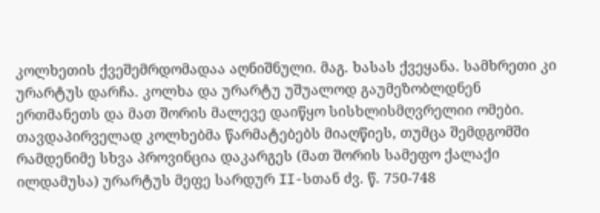კოლხეთის ქვეშემრდომადაა აღნიშნული. მაგ. ხასას ქვეყანა. სამხრეთი კი ურარტუს დარჩა. კოლხა და ურარტუ უშუალოდ გაუმეზობლდნენ ერთმანეთს და მათ შორის მალევე დაიწყო სისხლისმღვრელიი ომები. თავდაპირველად კოლხებმა წარმატებებს მიაღწიეს, თუმცა შემდგომში რამდენიმე სხვა პროვინცია დაკარგეს (მათ შორის სამეფო ქალაქი ილდამუსა) ურარტუს მეფე სარდურ II-სთან ძვ. წ. 750-748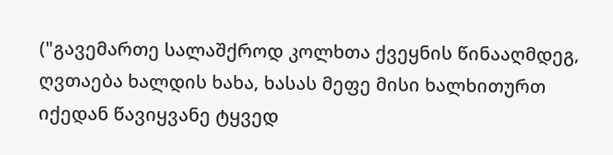("გავემართე სალაშქროდ კოლხთა ქვეყნის წინააღმდეგ, ღვთაება ხალდის ხახა, ხასას მეფე მისი ხალხითურთ იქედან წავიყვანე ტყვედ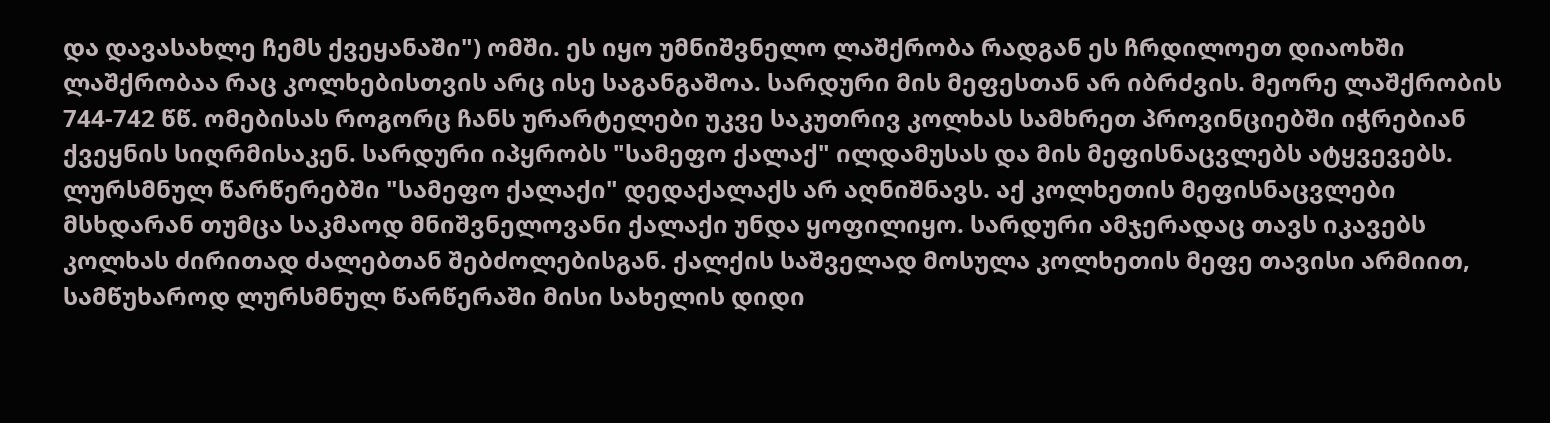და დავასახლე ჩემს ქვეყანაში") ომში. ეს იყო უმნიშვნელო ლაშქრობა რადგან ეს ჩრდილოეთ დიაოხში ლაშქრობაა რაც კოლხებისთვის არც ისე საგანგაშოა. სარდური მის მეფესთან არ იბრძვის. მეორე ლაშქრობის 744-742 წწ. ომებისას როგორც ჩანს ურარტელები უკვე საკუთრივ კოლხას სამხრეთ პროვინციებში იჭრებიან ქვეყნის სიღრმისაკენ. სარდური იპყრობს "სამეფო ქალაქ" ილდამუსას და მის მეფისნაცვლებს ატყვევებს. ლურსმნულ წარწერებში "სამეფო ქალაქი" დედაქალაქს არ აღნიშნავს. აქ კოლხეთის მეფისნაცვლები მსხდარან თუმცა საკმაოდ მნიშვნელოვანი ქალაქი უნდა ყოფილიყო. სარდური ამჯერადაც თავს იკავებს კოლხას ძირითად ძალებთან შებძოლებისგან. ქალქის საშველად მოსულა კოლხეთის მეფე თავისი არმიით, სამწუხაროდ ლურსმნულ წარწერაში მისი სახელის დიდი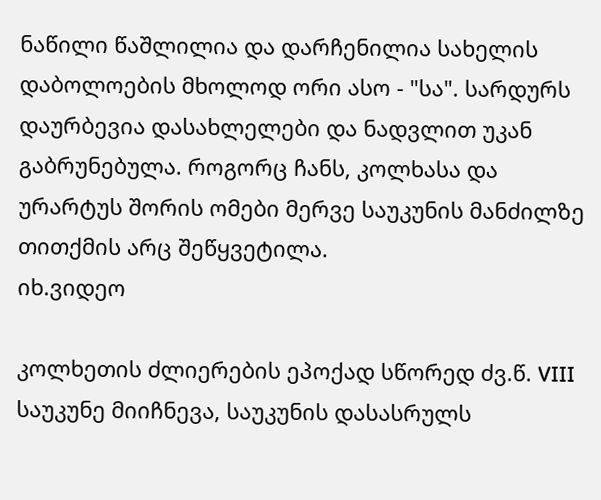ნაწილი წაშლილია და დარჩენილია სახელის დაბოლოების მხოლოდ ორი ასო - "სა". სარდურს დაურბევია დასახლელები და ნადვლით უკან გაბრუნებულა. როგორც ჩანს, კოლხასა და ურარტუს შორის ომები მერვე საუკუნის მანძილზე თითქმის არც შეწყვეტილა.
იხ.ვიდეო

კოლხეთის ძლიერების ეპოქად სწორედ ძვ.წ. VIII საუკუნე მიიჩნევა, საუკუნის დასასრულს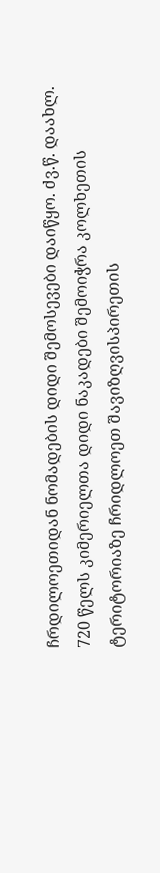ჩრდილოეთიდან ნომადების დიდი შემოსევები დაიწყო. ძვ.წ. დაახლ. 720 წელს კიმერიელთა დიდი ნაკადები შემოიჭრა კოლხეთის ტერიტორიაზე ჩრიდლოეთ შავიზღვისპირეთის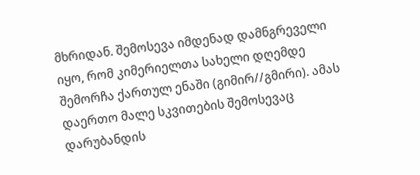მხრიდან. შემოსევა იმდენად დამნგრეველი იყო, რომ კიმერიელთა სახელი დღემდე შემორჩა ქართულ ენაში (გიმირ//გმირი). ამას დაერთო მალე სკვითების შემოსევაც დარუბანდის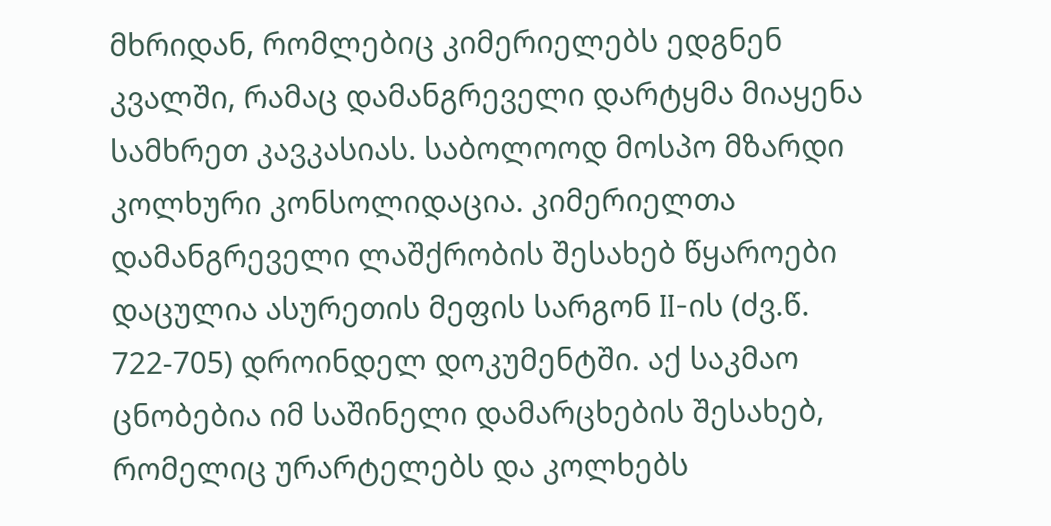მხრიდან, რომლებიც კიმერიელებს ედგნენ კვალში, რამაც დამანგრეველი დარტყმა მიაყენა სამხრეთ კავკასიას. საბოლოოდ მოსპო მზარდი კოლხური კონსოლიდაცია. კიმერიელთა დამანგრეველი ლაშქრობის შესახებ წყაროები დაცულია ასურეთის მეფის სარგონ II-ის (ძვ.წ. 722-705) დროინდელ დოკუმენტში. აქ საკმაო ცნობებია იმ საშინელი დამარცხების შესახებ, რომელიც ურარტელებს და კოლხებს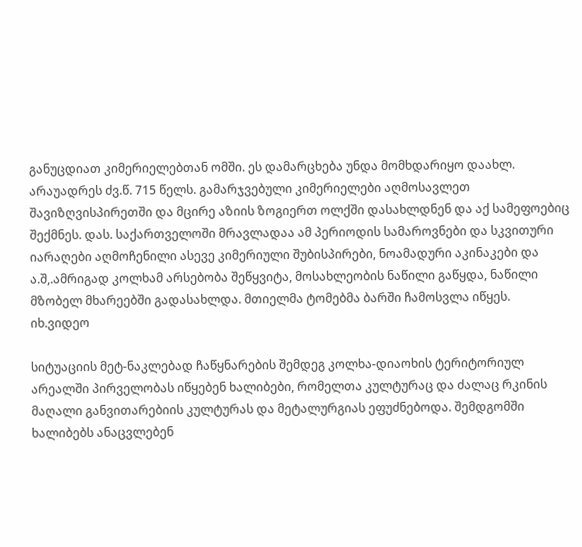განუცდიათ კიმერიელებთან ომში. ეს დამარცხება უნდა მომხდარიყო დაახლ. არაუადრეს ძვ.წ. 715 წელს. გამარჯვებული კიმერიელები აღმოსავლეთ შავიზღვისპირეთში და მცირე აზიის ზოგიერთ ოლქში დასახლდნენ და აქ სამეფოებიც შექმნეს. დას. საქართველოში მრავლადაა ამ პერიოდის სამაროვნები და სკვითური იარაღები აღმოჩენილი ასევე კიმერიული შუბისპირები, ნოამადური აკინაკები და ა.შ,.ამრიგად კოლხამ არსებობა შეწყვიტა, მოსახლეობის ნაწილი გაწყდა, ნაწილი მზობელ მხარეებში გადასახლდა. მთიელმა ტომებმა ბარში ჩამოსვლა იწყეს.
იხ.ვიდეო

სიტუაციის მეტ-ნაკლებად ჩაწყნარების შემდეგ კოლხა-დიაოხის ტერიტორიულ არეალში პირველობას იწყებენ ხალიბები, რომელთა კულტურაც და ძალაც რკინის მაღალი განვითარებიის კულტურას და მეტალურგიას ეფუძნებოდა. შემდგომში ხალიბებს ანაცვლებენ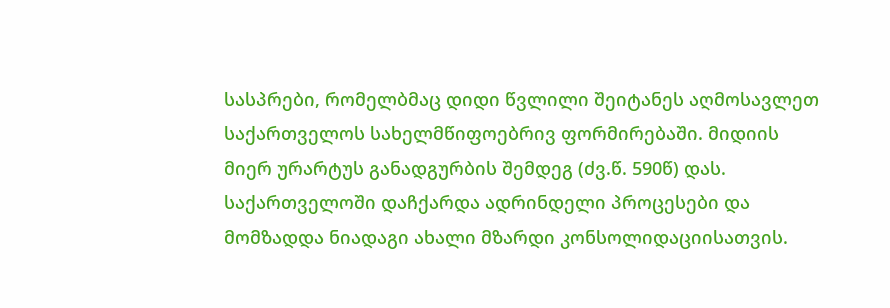სასპრები, რომელბმაც დიდი წვლილი შეიტანეს აღმოსავლეთ საქართველოს სახელმწიფოებრივ ფორმირებაში. მიდიის მიერ ურარტუს განადგურბის შემდეგ (ძვ.წ. 590წ) დას. საქართველოში დაჩქარდა ადრინდელი პროცესები და მომზადდა ნიადაგი ახალი მზარდი კონსოლიდაციისათვის.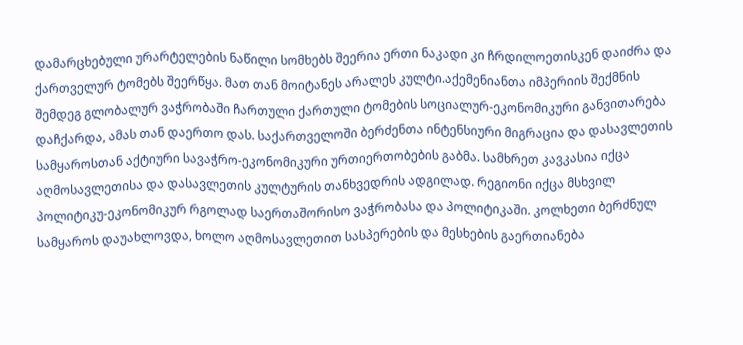დამარცხებული ურარტელების ნაწილი სომხებს შეერია ერთი ნაკადი კი ჩრდილოეთისკენ დაიძრა და ქართველურ ტომებს შეერწყა. მათ თან მოიტანეს არალეს კულტი.აქემენიანთა იმპერიის შექმნის შემდეგ გლობალურ ვაჭრობაში ჩართული ქართული ტომების სოციალურ-ეკონომიკური განვითარება დაჩქარდა, ამას თან დაერთო დას. საქართველოში ბერძენთა ინტენსიური მიგრაცია და დასავლეთის სამყაროსთან აქტიური სავაჭრო-ეკონომიკური ურთიერთობების გაბმა. სამხრეთ კავკასია იქცა აღმოსავლეთისა და დასავლეთის კულტურის თანხვედრის ადგილად. რეგიონი იქცა მსხვილ პოლიტიკუ-ეკონომიკურ რგოლად საერთაშორისო ვაჭრობასა და პოლიტიკაში. კოლხეთი ბერძნულ სამყაროს დაუახლოვდა, ხოლო აღმოსავლეთით სასპერების და მესხების გაერთიანება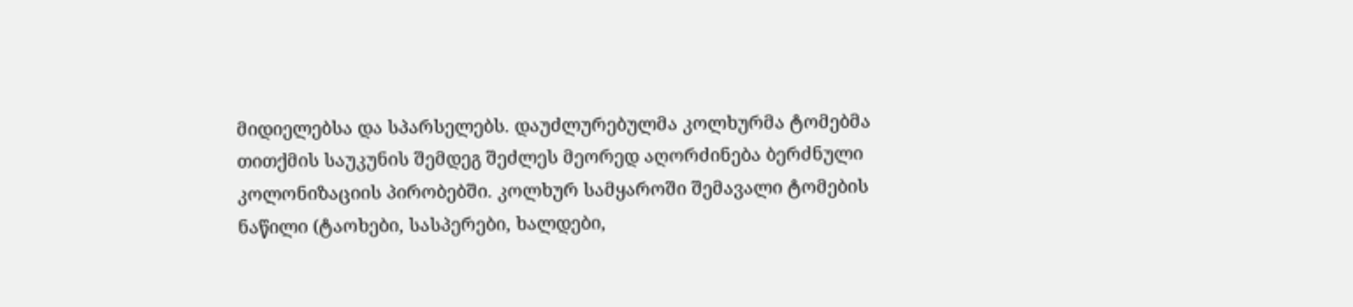მიდიელებსა და სპარსელებს. დაუძლურებულმა კოლხურმა ტომებმა თითქმის საუკუნის შემდეგ შეძლეს მეორედ აღორძინება ბერძნული კოლონიზაციის პირობებში. კოლხურ სამყაროში შემავალი ტომების ნაწილი (ტაოხები, სასპერები, ხალდები,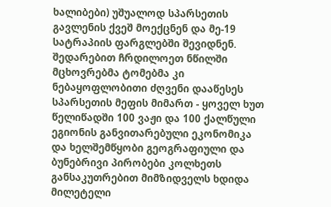ხალიბები) უშუალოდ სპარსეთის გავლენის ქვეშ მოექცნენ და მე-19 სატრაპიის ფარგლებში შევიდნენ. შედარებით ჩრდილოეთ ნწილში მცხოვრებმა ტომებმა კი ნებაყოფლობითი ძღვენი დააწესეს სპარსეთის მეფის მიმართ - ყოველ ხუთ წელიწადში 100 ვაჟი და 100 ქალწული
ეგიონის განვითარებული ეკონომიკა და ხელშემწყობი გეოგრაფიული და ბუნებრივი პირობები კოლხეთს განსაკუთრებით მიმზიდველს ხდიდა მილეტელი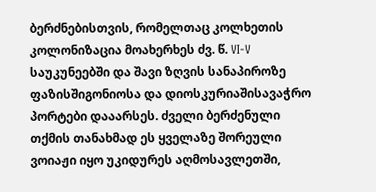ბერძნებისთვის, რომელთაც კოლხეთის კოლონიზაცია მოახერხეს ძვ. წ. VI-V საუკუნეებში და შავი ზღვის სანაპიროზე ფაზისშიგონიოსა და დიოსკურიაშისავაჭრო პორტები დააარსეს. ძველი ბერძენული თქმის თანახმად ეს ყველაზე შორეული ვოიაჟი იყო უკიდურეს აღმოსავლეთში,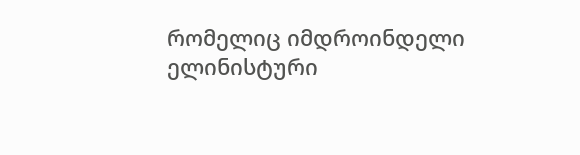რომელიც იმდროინდელი ელინისტური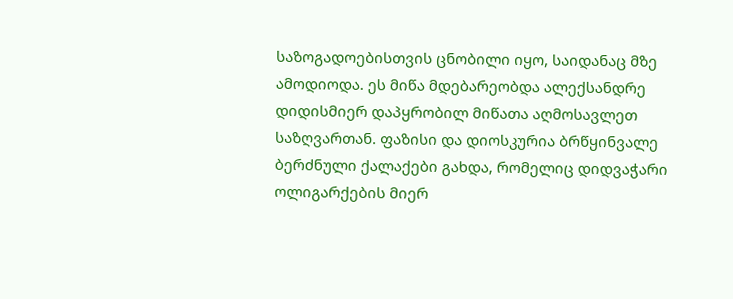საზოგადოებისთვის ცნობილი იყო, საიდანაც მზე ამოდიოდა. ეს მიწა მდებარეობდა ალექსანდრე დიდისმიერ დაპყრობილ მიწათა აღმოსავლეთ საზღვართან. ფაზისი და დიოსკურია ბრწყინვალე ბერძნული ქალაქები გახდა, რომელიც დიდვაჭარი ოლიგარქების მიერ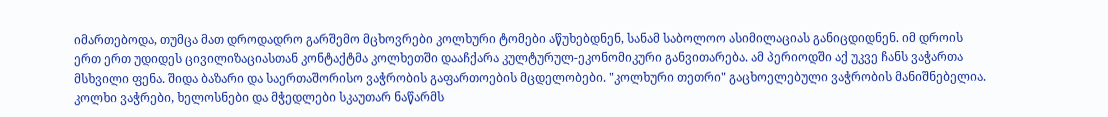იმართებოდა, თუმცა მათ დროდადრო გარშემო მცხოვრები კოლხური ტომები აწუხებდნენ, სანამ საბოლოო ასიმილაციას განიცდიდნენ. იმ დროის ერთ ერთ უდიდეს ცივილიზაციასთან კონტაქტმა კოლხეთში დააჩქარა კულტურულ-ეკონომიკური განვითარება. ამ პერიოდში აქ უკვე ჩანს ვაჭართა მსხვილი ფენა. შიდა ბაზარი და საერთაშორისო ვაჭრობის გაფართოების მცდელობები. "კოლხური თეთრი" გაცხოელებული ვაჭრობის მანიშნებელია. კოლხი ვაჭრები, ხელოსნები და მჭედლები სკაუთარ ნაწარმს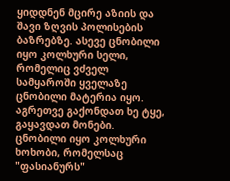ყიდდნენ მცირე აზიის და შავი ზღვის პოლისების ბაზრებზე. ასევე ცნობილი იყო კოლხური სელი, რომელიც ვძველ სამყაროში ყველაზე ცნობილი მატერია იყო. აგრეთვე გაქონდათ ხე ტყე, გაყავდათ მონები. ცნობილი იყო კოლხური ხოხობი, რომელსაც "ფასიანურს"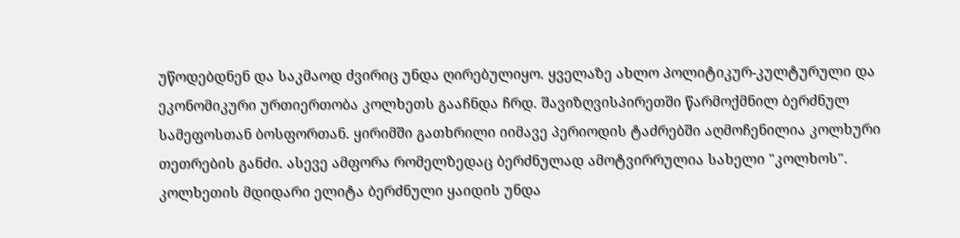უწოდებდნენ და საკმაოდ ძვირიც უნდა ღირებულიყო. ყველაზე ახლო პოლიტიკურ-კულტურული და ეკონომიკური ურთიერთობა კოლხეთს გააჩნდა ჩრდ. შავიზღვისპირეთში წარმოქმნილ ბერძნულ სამეფოსთან ბოსფორთან. ყირიმში გათხრილი იიმავე პერიოდის ტაძრებში აღმოჩენილია კოლხური თეთრების განძი. ასევე ამფორა რომელზედაც ბერძნულად ამოტვირრულია სახელი "კოლხოს".
კოლხეთის მდიდარი ელიტა ბერძნული ყაიდის უნდა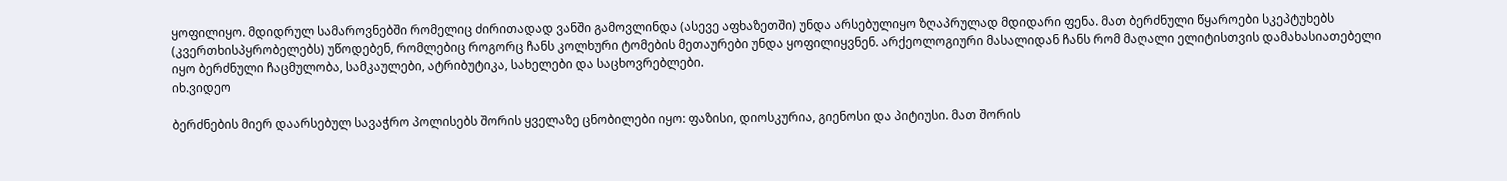ყოფილიყო. მდიდრულ სამაროვნებში რომელიც ძირითადად ვანში გამოვლინდა (ასევე აფხაზეთში) უნდა არსებულიყო ზღაპრულად მდიდარი ფენა. მათ ბერძნული წყაროები სკეპტუხებს (კვერთხისპყრობელებს) უწოდებენ, რომლებიც როგორც ჩანს კოლხური ტომების მეთაურები უნდა ყოფილიყვნენ. არქეოლოგიური მასალიდან ჩანს რომ მაღალი ელიტისთვის დამახასიათებელი იყო ბერძნული ჩაცმულობა, სამკაულები, ატრიბუტიკა, სახელები და საცხოვრებლები.
იხ.ვიდეო

ბერძნების მიერ დაარსებულ სავაჭრო პოლისებს შორის ყველაზე ცნობილები იყო: ფაზისი, დიოსკურია, გიენოსი და პიტიუსი. მათ შორის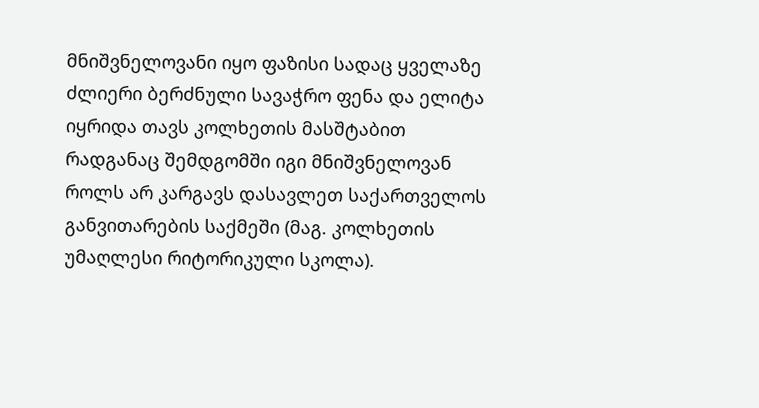მნიშვნელოვანი იყო ფაზისი სადაც ყველაზე ძლიერი ბერძნული სავაჭრო ფენა და ელიტა იყრიდა თავს კოლხეთის მასშტაბით რადგანაც შემდგომში იგი მნიშვნელოვან როლს არ კარგავს დასავლეთ საქართველოს განვითარების საქმეში (მაგ. კოლხეთის უმაღლესი რიტორიკული სკოლა).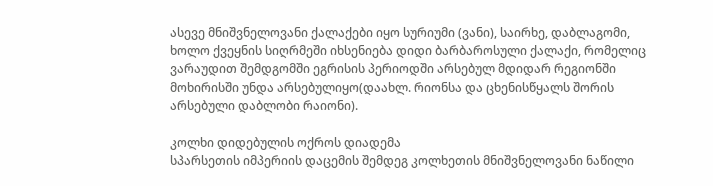ასევე მნიშვნელოვანი ქალაქები იყო სურიუმი (ვანი), საირხე, დაბლაგომი, ხოლო ქვეყნის სიღრმეში იხსენიება დიდი ბარბაროსული ქალაქი, რომელიც ვარაუდით შემდგომში ეგრისის პერიოდში არსებულ მდიდარ რეგიონში მოხირისში უნდა არსებულიყო(დაახლ. რიონსა და ცხენისწყალს შორის არსებული დაბლობი რაიონი).

კოლხი დიდებულის ოქროს დიადემა
სპარსეთის იმპერიის დაცემის შემდეგ კოლხეთის მნიშვნელოვანი ნაწილი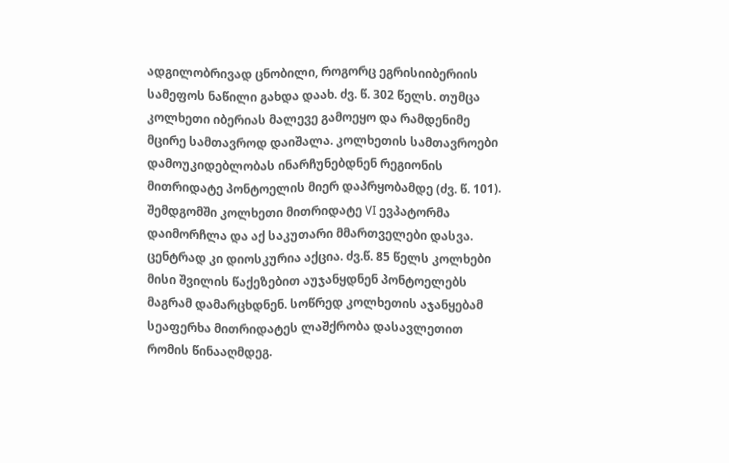ადგილობრივად ცნობილი, როგორც ეგრისიიბერიის სამეფოს ნაწილი გახდა დაახ. ძვ. წ. 302 წელს. თუმცა კოლხეთი იბერიას მალევე გამოეყო და რამდენიმე მცირე სამთავროდ დაიშალა. კოლხეთის სამთავროები დამოუკიდებლობას ინარჩუნებდნენ რეგიონის მითრიდატე პონტოელის მიერ დაპრყობამდე (ძვ. წ. 101).
შემდგომში კოლხეთი მითრიდატე VI ევპატორმა დაიმორჩლა და აქ საკუთარი მმართველები დასვა. ცენტრად კი დიოსკურია აქცია. ძვ.წ. 85 წელს კოლხები მისი შვილის წაქეზებით აუჯანყდნენ პონტოელებს მაგრამ დამარცხდნენ. სოწრედ კოლხეთის აჯანყებამ სეაფერხა მითრიდატეს ლაშქრობა დასავლეთით რომის წინააღმდეგ.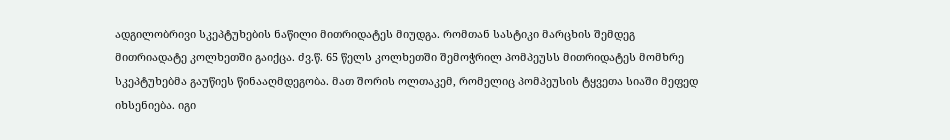ადგილობრივი სკეპტუხების ნაწილი მითრიდატეს მიუდგა. რომთან სასტიკი მარცხის შემდეგ მითრიადატე კოლხეთში გაიქცა. ძვ.წ. 65 წელს კოლხეთში შემოჭრილ პომპეუსს მითრიდატეს მომხრე სკეპტუხებმა გაუწიეს წინააღმდეგობა. მათ შორის ოლთაკემ, რომელიც პომპეუსის ტყვეთა სიაში მეფედ იხსენიება. იგი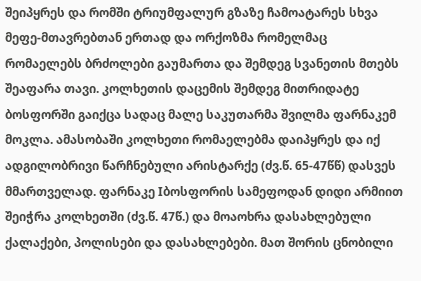შეიპყრეს და რომში ტრიუმფალურ გზაზე ჩამოატარეს სხვა მეფე-მთავრებთან ერთად და ორქოზმა რომელმაც რომაელებს ბრძოლები გაუმართა და შემდეგ სვანეთის მთებს შეაფარა თავი. კოლხეთის დაცემის შემდეგ მითრიდატე ბოსფორში გაიქცა სადაც მალე საკუთარმა შვილმა ფარნაკემ მოკლა. ამასობაში კოლხეთი რომაელებმა დაიპყრეს და იქ ადგილობრივი წარჩნებული არისტარქე (ძვ.წ. 65-47წწ) დასვეს მმართველად. ფარნაკე Iბოსფორის სამეფოდან დიდი არმიით შეიჭრა კოლხეთში (ძვ.წ. 47წ.) და მოაოხრა დასახლებული ქალაქები, პოლისები და დასახლებები. მათ შორის ცნობილი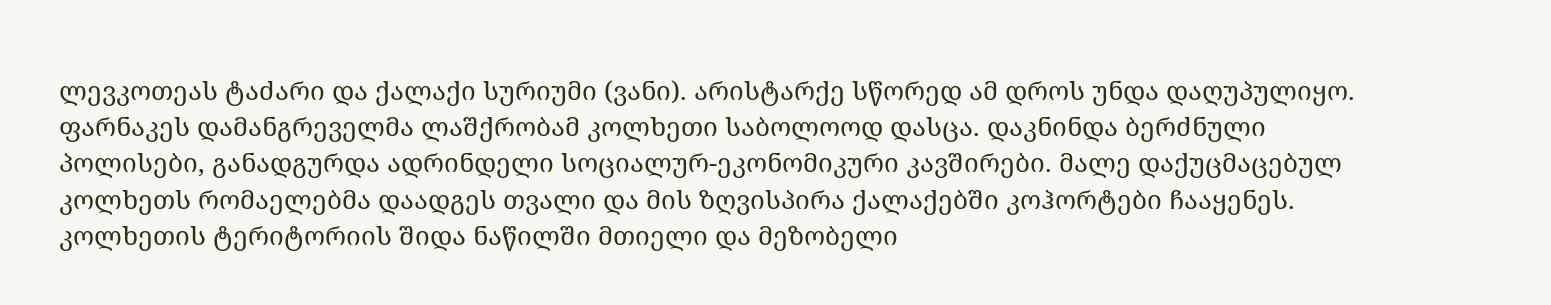ლევკოთეას ტაძარი და ქალაქი სურიუმი (ვანი). არისტარქე სწორედ ამ დროს უნდა დაღუპულიყო. ფარნაკეს დამანგრეველმა ლაშქრობამ კოლხეთი საბოლოოდ დასცა. დაკნინდა ბერძნული პოლისები, განადგურდა ადრინდელი სოციალურ-ეკონომიკური კავშირები. მალე დაქუცმაცებულ კოლხეთს რომაელებმა დაადგეს თვალი და მის ზღვისპირა ქალაქებში კოჰორტები ჩააყენეს. კოლხეთის ტერიტორიის შიდა ნაწილში მთიელი და მეზობელი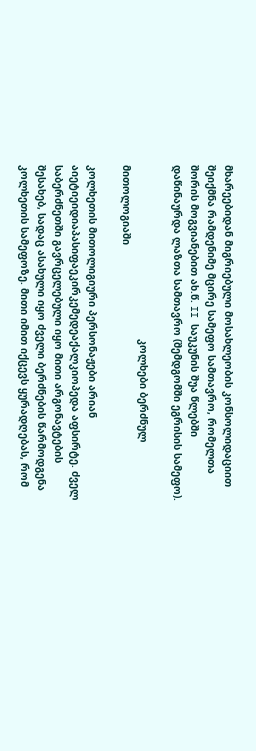მხარეებიდან მიგრიებული მოსახლეობის კონსოლიდაციით შეიქმნა რამდენიმე მცირე სამეფო სამთავრო, რომელთა შორის მოგვიანებით ახ.წ. II საუკუნის შუა წლებში დაწინაურდა ლაზთა სამთავრო (შემდგომში ეგრისის სამეფო).

                                                          კოლხები ბერძნულ მითოლოგიაში

კოლხეთის მითოლიგიური პერსონაჟები არიან აიეტიეიდიაპასიფაეკირკემედეაქალკიოპედა აფსირტე. ძველ საბერძნეთში გავრცელებული იყო მითი არგონავტების შესახებ, სადაც ასახული იყო ძველი ბერძნების წარმოდგენა კოლხეთის სამეფოზე. მითი იმით იქცევს ყურადღებას, რომ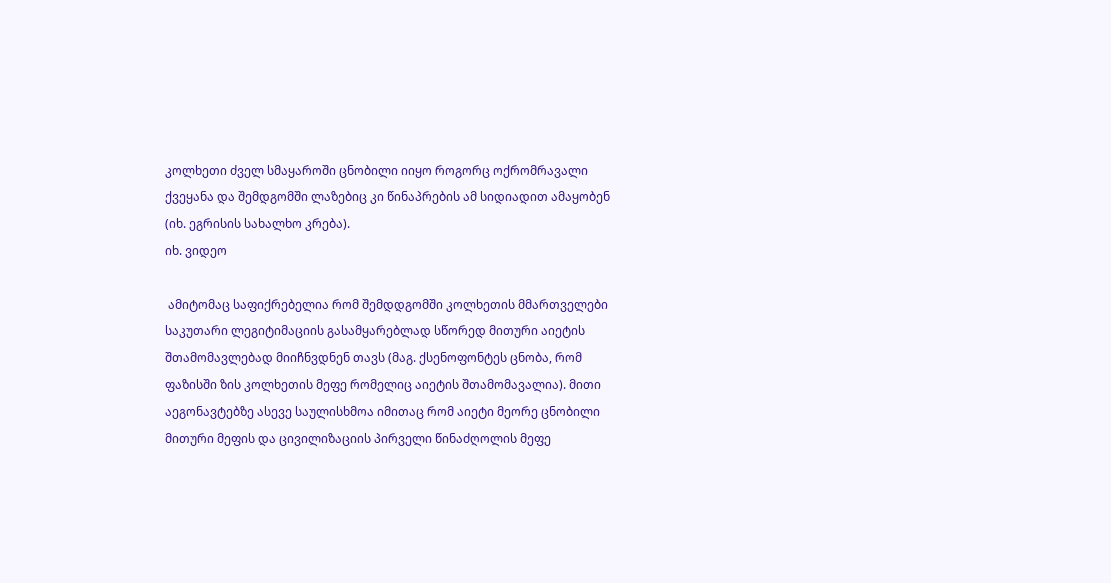კოლხეთი ძველ სმაყაროში ცნობილი იიყო როგორც ოქრომრავალი ქვეყანა და შემდგომში ლაზებიც კი წინაპრების ამ სიდიადით ამაყობენ (იხ. ეგრისის სახალხო კრება).
იხ. ვიდეო

 ამიტომაც საფიქრებელია რომ შემდდგომში კოლხეთის მმართველები საკუთარი ლეგიტიმაციის გასამყარებლად სწორედ მითური აიეტის შთამომავლებად მიიჩნვდნენ თავს (მაგ. ქსენოფონტეს ცნობა, რომ ფაზისში ზის კოლხეთის მეფე რომელიც აიეტის შთამომავალია). მითი აეგონავტებზე ასევე საულისხმოა იმითაც რომ აიეტი მეორე ცნობილი მითური მეფის და ცივილიზაციის პირველი წინაძღოლის მეფე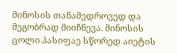მინოსის თანამედროვედ და მეგობრად მიიჩნევა. მინოსის ცოლი პასიფაე სწორედ აიეტის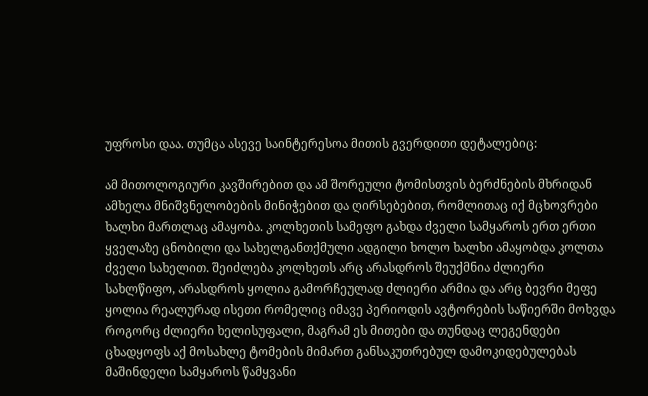უფროსი დაა. თუმცა ასევე საინტერესოა მითის გვერდითი დეტალებიც:

ამ მითოლოგიური კავშირებით და ამ შორეული ტომისთვის ბერძნების მხრიდან ამხელა მნიშვნელობების მინიჭებით და ღირსებებით, რომლითაც იქ მცხოვრები ხალხი მართლაც ამაყობა. კოლხეთის სამეფო გახდა ძველი სამყაროს ერთ ერთი ყველაზე ცნობილი და სახელგანთქმული ადგილი ხოლო ხალხი ამაყობდა კოლთა ძველი სახელით. შეიძლება კოლხეთს არც არასდროს შეუქმნია ძლიერი სახლწიფო, არასდროს ყოლია გამორჩეულად ძლიერი არმია და არც ბევრი მეფე ყოლია რეალურად ისეთი რომელიც იმავე პერიოდის ავტორების საწიერში მოხვდა როგორც ძლიერი ხელისუფალი, მაგრამ ეს მითები და თუნდაც ლეგენდები ცხადყოფს აქ მოსახლე ტომების მიმართ განსაკუთრებულ დამოკიდებულებას მაშინდელი სამყაროს წამყვანი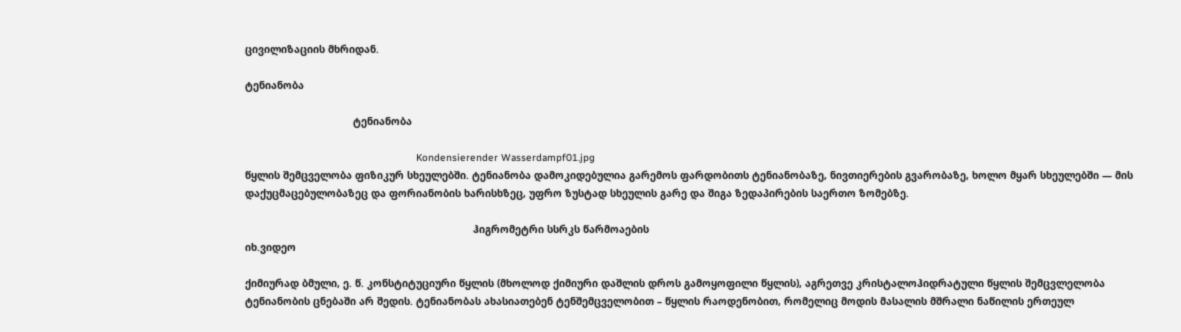ცივილიზაციის მხრიდან.

ტენიანობა

                                    ტენიანობა

                                                         Kondensierender Wasserdampf01.jpg
წყლის შემცველობა ფიზიკურ სხეულებში. ტენიანობა დამოკიდებულია გარემოს ფარდობითს ტენიანობაზე, ნივთიერების გვარობაზე, ხოლო მყარ სხეულებში — მის დაქუცმაცებულობაზეც და ფორიანობის ხარისხზეც, უფრო ზუსტად სხეულის გარე და შიგა ზედაპირების საერთო ზომებზე.

                                                                            ჰიგრომეტრი სსრკს წარმოაების
იხ.ვიდეო

ქიმიურად ბმული, ე. წ. კონსტიტუციური წყლის (მხოლოდ ქიმიური დაშლის დროს გამოყოფილი წყლის), აგრეთვე კრისტალოჰიდრატული წყლის შემცვლელობა ტენიანობის ცნებაში არ შედის. ტენიანობას ახასიათებენ ტენშემცველობით – წყლის რაოდენობით, რომელიც მოდის მასალის მშრალი ნაწილის ერთეულ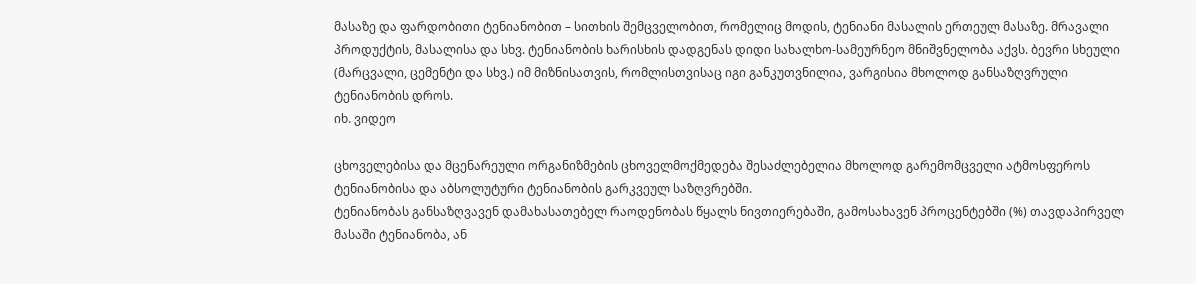მასაზე და ფარდობითი ტენიანობით – სითხის შემცველობით, რომელიც მოდის, ტენიანი მასალის ერთეულ მასაზე. მრავალი პროდუქტის, მასალისა და სხვ. ტენიანობის ხარისხის დადგენას დიდი სახალხო-სამეურნეო მნიშვნელობა აქვს. ბევრი სხეული (მარცვალი, ცემენტი და სხვ.) იმ მიზნისათვის, რომლისთვისაც იგი განკუთვნილია, ვარგისია მხოლოდ განსაზღვრული ტენიანობის დროს.
იხ. ვიდეო

ცხოველებისა და მცენარეული ორგანიზმების ცხოველმოქმედება შესაძლებელია მხოლოდ გარემომცველი ატმოსფეროს ტენიანობისა და აბსოლუტური ტენიანობის გარკვეულ საზღვრებში.
ტენიანობას განსაზღვავენ დამახასათებელ რაოდენობას წყალს ნივთიერებაში, გამოსახავენ პროცენტებში (%) თავდაპირველ მასაში ტენიანობა, ან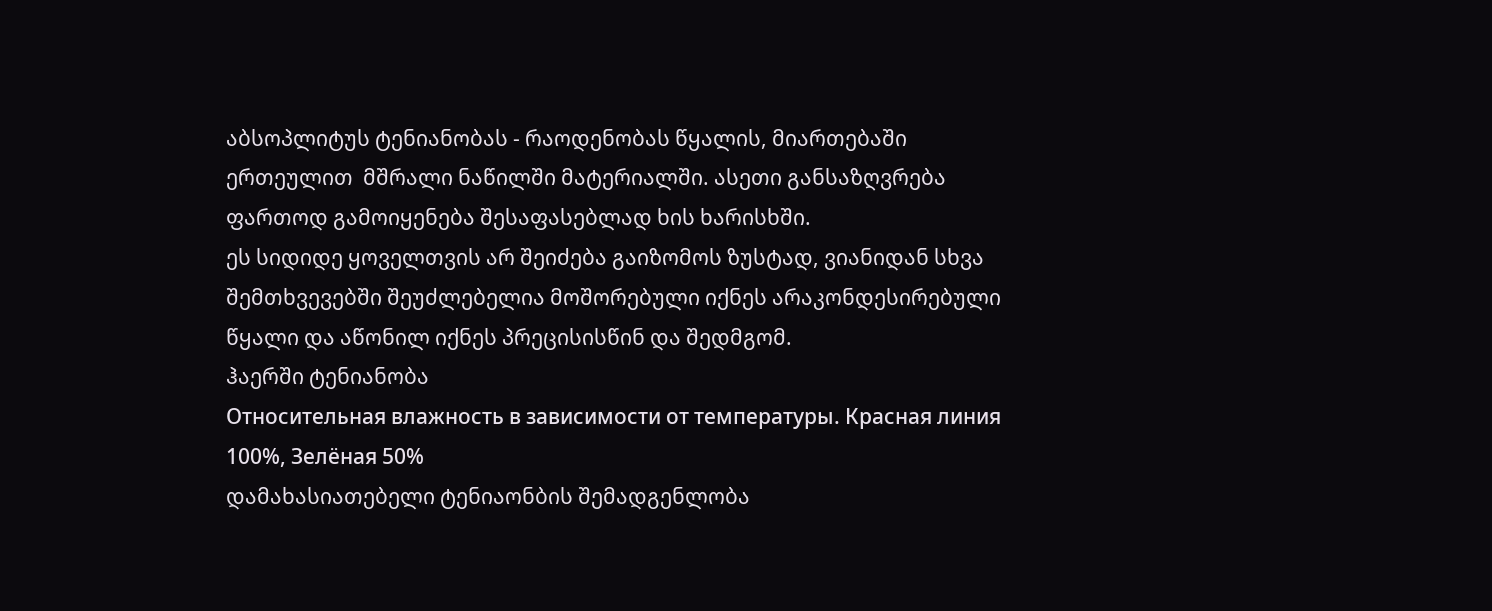აბსოპლიტუს ტენიანობას - რაოდენობას წყალის, მიართებაში ერთეულით  მშრალი ნაწილში მატერიალში. ასეთი განსაზღვრება ფართოდ გამოიყენება შესაფასებლად ხის ხარისხში.
ეს სიდიდე ყოველთვის არ შეიძება გაიზომოს ზუსტად, ვიანიდან სხვა შემთხვევებში შეუძლებელია მოშორებული იქნეს არაკონდესირებული წყალი და აწონილ იქნეს პრეცისისწინ და შედმგომ.
ჰაერში ტენიანობა
Относительная влажность в зависимости от температуры. Красная линия 100%, Зелёная 50%
დამახასიათებელი ტენიაონბის შემადგენლობა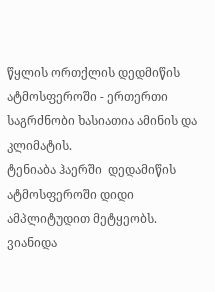წყლის ორთქლის დედმიწის ატმოსფეროში - ერთერთი საგრძნობი ხასიათია ამინის და კლიმატის.
ტენიაბა ჰაერში  დედამიწის ატმოსფეროში დიდი ამპლიტუდით მეტყეობს. ვიანიდა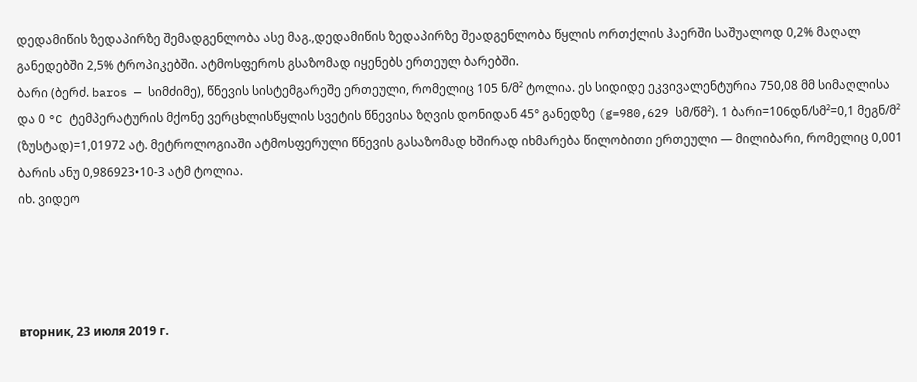დედამიწის ზედაპირზე შემადგენლობა ასე მაგ.,დედამიწის ზედაპირზე შეადგენლობა წყლის ორთქლის ჰაერში საშუალოდ 0,2% მაღალ განედებში 2,5% ტროპიკებში. ატმოსფეროს გსაზომად იყენებს ერთეულ ბარებში.
ბარი (ბერძ. baros — სიმძიმე), წნევის სისტემგარეშე ერთეული, რომელიც 105 ნ/მ² ტოლია. ეს სიდიდე ეკვივალენტურია 750,08 მმ სიმაღლისა და 0 °C ტემპერატურის მქონე ვერცხლისწყლის სვეტის წნევისა ზღვის დონიდან 45° განედზე (g=980,629 სმ/წმ²). 1 ბარი=106დნ/სმ²=0,1 მეგნ/მ² (ზუსტად)=1,01972 ატ. მეტროლოგიაში ატმოსფერული წნევის გასაზომად ხშირად იხმარება წილობითი ერთეული — მილიბარი, რომელიც 0,001 ბარის ანუ 0,986923•10-3 ატმ ტოლია.
იხ. ვიდეო




вторник, 23 июля 2019 г.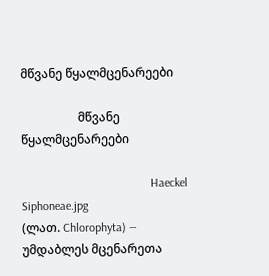მწვანე წყალმცენარეები

                   მწვანე წყალმცენარეები

                                           Haeckel Siphoneae.jpg
(ლათ. Chlorophyta) — უმდაბლეს მცენარეთა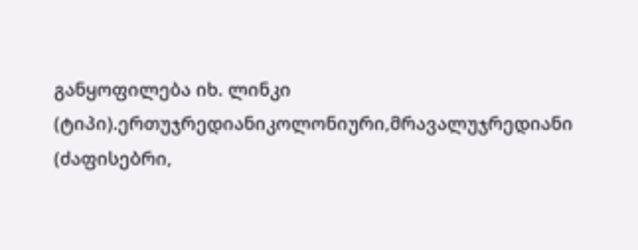განყოფილება იხ. ლინკი (ტიპი).ერთუჯრედიანიკოლონიური,მრავალუჯრედიანი (ძაფისებრი,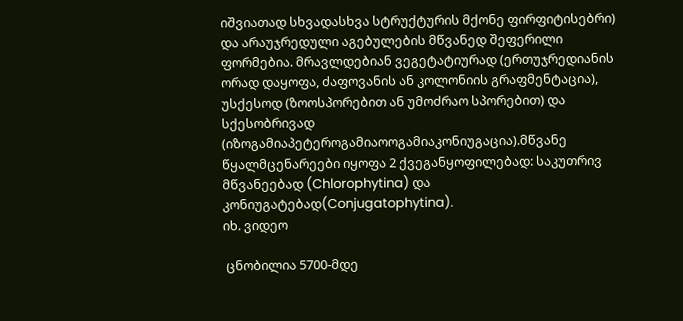იშვიათად სხვადასხვა სტრუქტურის მქონე ფირფიტისებრი) და არაუჯრედული აგებულების მწვანედ შეფერილი ფორმებია. მრავლდებიან ვეგეტატიურად (ერთუჯრედიანის ორად დაყოფა, ძაფოვანის ან კოლონიის გრაფმენტაცია), უსქესოდ (ზოოსპორებით ან უმოძრაო სპორებით) და სქესობრივად (იზოგამიაპეტეროგამიაოოგამიაკონიუგაცია).მწვანე წყალმცენარეები იყოფა 2 ქვეგანყოფილებად: საკუთრივ მწვანეებად (Chlorophytina) და კონიუგატებად(Conjugatophytina).
იხ. ვიდეო

 ცნობილია 5700-მდე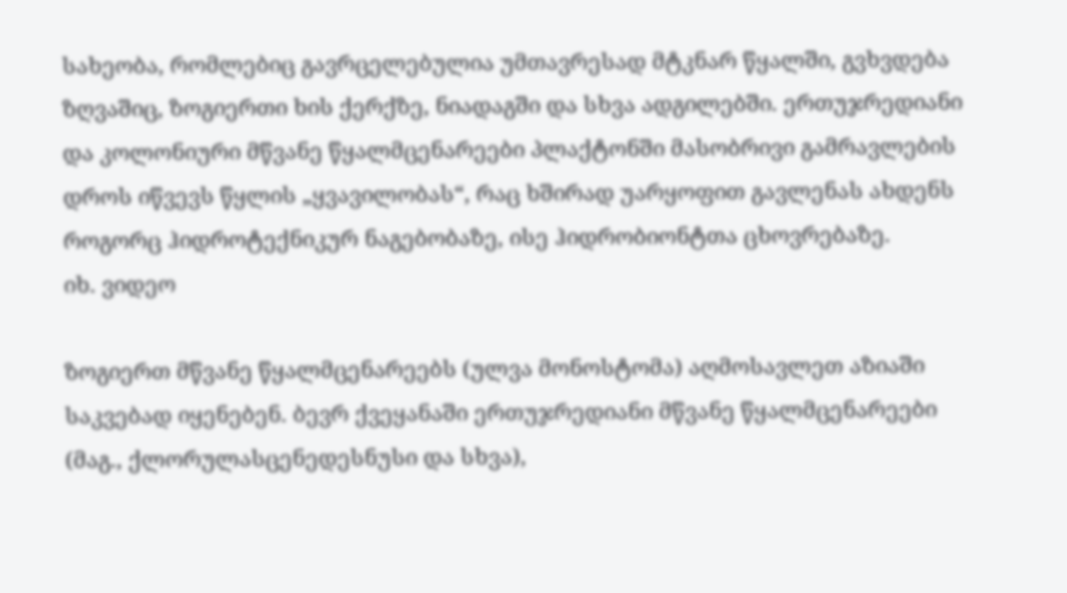სახეობა, რომლებიც გავრცელებულია უმთავრესად მტკნარ წყალში, გვხვდება ზღვაშიც, ზოგიერთი ხის ქერქზე, ნიადაგში და სხვა ადგილებში. ერთუჯრედიანი და კოლონიური მწვანე წყალმცენარეები პლაქტონში მასობრივი გამრავლების დროს იწვევს წყლის „ყვავილობას“, რაც ხშირად უარყოფით გავლენას ახდენს როგორც ჰიდროტექნიკურ ნაგებობაზე, ისე ჰიდრობიონტთა ცხოვრებაზე.
იხ. ვიდეო

ზოგიერთ მწვანე წყალმცენარეებს (ულვა მონოსტომა) აღმოსავლეთ აზიაში საკვებად იყენებენ. ბევრ ქვეყანაში ერთუჯრედიანი მწვანე წყალმცენარეები (მაგ., ქლორულასცენედესნუსი და სხვა),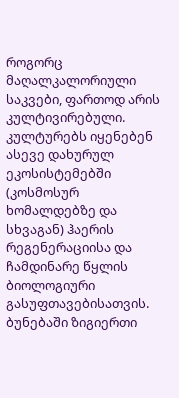როგორც მაღალკალორიული საკვები, ფართოდ არის კულტივირებული. კულტურებს იყენებენ ასევე დახურულ ეკოსისტემებში (კოსმოსურ ხომალდებზე და სხვაგან) ჰაერის რეგენერაციისა და ჩამდინარე წყლის ბიოლოგიური გასუფთავებისათვის.
ბუნებაში ზიგიერთი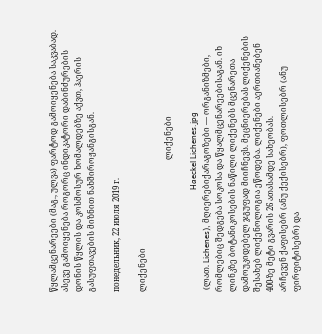წყლამცენარეები (მაგ., ულვა) ფარტოდ გამოიყენება საკვაბად. ასევე გამოიყენება როგორც ინდიკატორი დაბინძურების დონის წყლის და კოსმოსურ ხომალდებზე აქვთ, ჰაერის გასუფთავების მიზნით ნახშიროჟანგისგან.

понедельник, 22 июля 2019 г.

ლიქენები

                                                                  ლიქენები

                                                   Haeckel Lichenes.jpg
 (ლათ. Lichenes), მღიერებიქარაგოზები — ორგანიზმები, რომლებიც შედგება სოკოსა და წყალმცენარეებისაგან. იხ ლინკზე ბოტანიკოსების ნაწილი ლიქენებს მცენარეთა დამოუკიდებელ ჯგუფად მიიჩნევს. მეცნიერებას ლიქენების შესახებ ლიქენოლოგია ეწოდება. ლიქენები აერთიანებენ 400-ზე მეტი გვარის 26 ათასამდე სახეობას.
არჩევენ ქაფისებრ (ანუ ქექისებრ), ფოთლისებრ (ანუ ფირფიტისებრ) და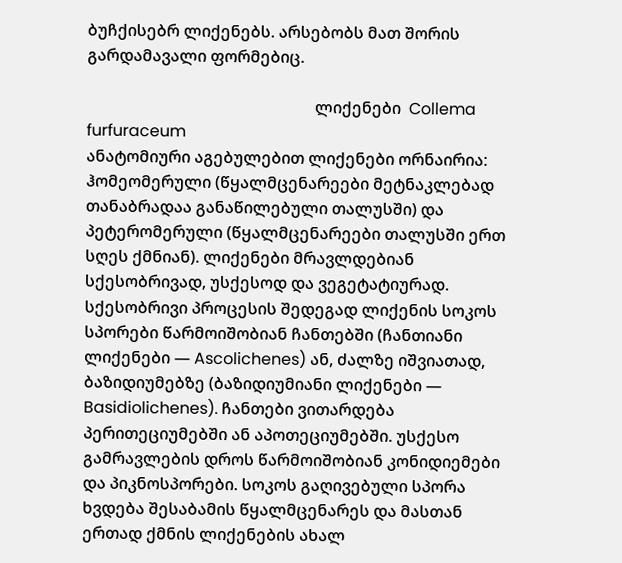ბუჩქისებრ ლიქენებს. არსებობს მათ შორის გარდამავალი ფორმებიც.

                                                         ლიქენები  Collema furfuraceum
ანატომიური აგებულებით ლიქენები ორნაირია: ჰომეომერული (წყალმცენარეები მეტნაკლებად თანაბრადაა განაწილებული თალუსში) და პეტერომერული (წყალმცენარეები თალუსში ერთ სღეს ქმნიან). ლიქენები მრავლდებიან სქესობრივად, უსქესოდ და ვეგეტატიურად. სქესობრივი პროცესის შედეგად ლიქენის სოკოს სპორები წარმოიშობიან ჩანთებში (ჩანთიანი ლიქენები — Ascolichenes) ან, ძალზე იშვიათად, ბაზიდიუმებზე (ბაზიდიუმიანი ლიქენები — Basidiolichenes). ჩანთები ვითარდება პერითეციუმებში ან აპოთეციუმებში. უსქესო გამრავლების დროს წარმოიშობიან კონიდიემები და პიკნოსპორები. სოკოს გაღივებული სპორა ხვდება შესაბამის წყალმცენარეს და მასთან ერთად ქმნის ლიქენების ახალ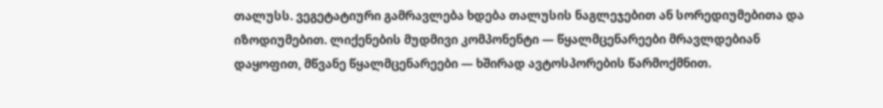თალუსს. ვეგეტატიური გამრავლება ხდება თალუსის ნაგლეჯებით ან სორედიუმებითა და იზოდიუმებით. ლიქენების მუდმივი კომპონენტი — წყალმცენარეები მრავლდებიან დაყოფით, მწვანე წყალმცენარეები — ხშირად ავტოსპორების წარმოქმნით.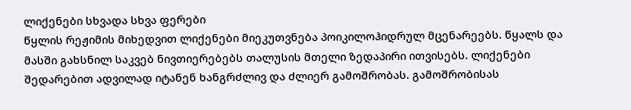ლიქენები სხვადა სხვა ფერები
წყლის რეჟიმის მიხედვით ლიქენები მიეკუთვნება პოიკილოჰიდრულ მცენარეებს. წყალს და მასში გახსნილ საკვებ ნივთიერებებს თალუსის მთელი ზედაპირი ითვისებს. ლიქენები შედარებით ადვილად იტანენ ხანგრძლივ და ძლიერ გამოშრობას. გამოშრობისას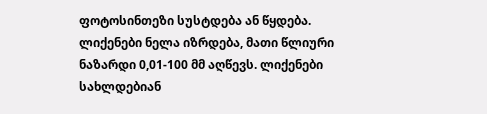ფოტოსინთეზი სუსტდება ან წყდება. ლიქენები ნელა იზრდება, მათი წლიური ნაზარდი 0,01-100 მმ აღწევს. ლიქენები სახლდებიან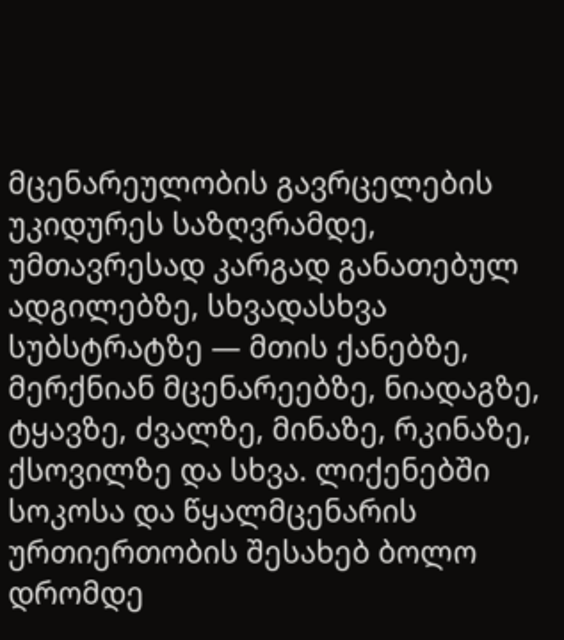მცენარეულობის გავრცელების უკიდურეს საზღვრამდე, უმთავრესად კარგად განათებულ ადგილებზე, სხვადასხვა სუბსტრატზე — მთის ქანებზე, მერქნიან მცენარეებზე, ნიადაგზე, ტყავზე, ძვალზე, მინაზე, რკინაზე, ქსოვილზე და სხვა. ლიქენებში სოკოსა და წყალმცენარის ურთიერთობის შესახებ ბოლო დრომდე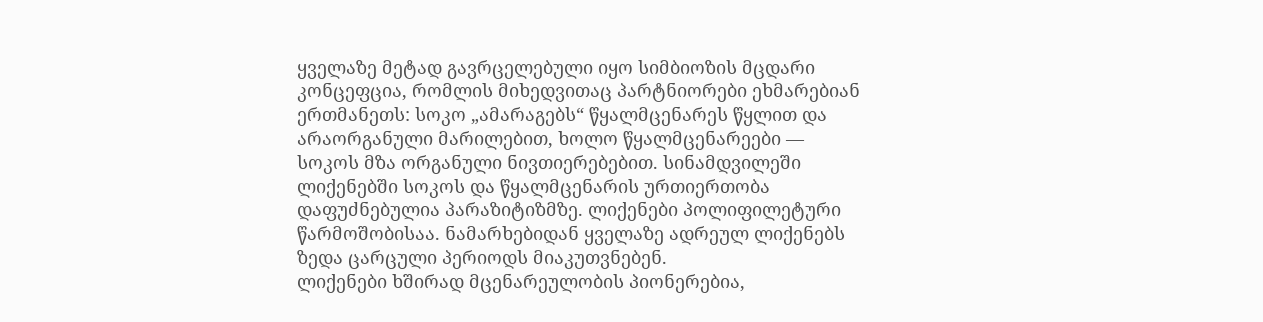ყველაზე მეტად გავრცელებული იყო სიმბიოზის მცდარი კონცეფცია, რომლის მიხედვითაც პარტნიორები ეხმარებიან ერთმანეთს: სოკო „ამარაგებს“ წყალმცენარეს წყლით და არაორგანული მარილებით, ხოლო წყალმცენარეები — სოკოს მზა ორგანული ნივთიერებებით. სინამდვილეში ლიქენებში სოკოს და წყალმცენარის ურთიერთობა დაფუძნებულია პარაზიტიზმზე. ლიქენები პოლიფილეტური წარმოშობისაა. ნამარხებიდან ყველაზე ადრეულ ლიქენებს ზედა ცარცული პერიოდს მიაკუთვნებენ.
ლიქენები ხშირად მცენარეულობის პიონერებია,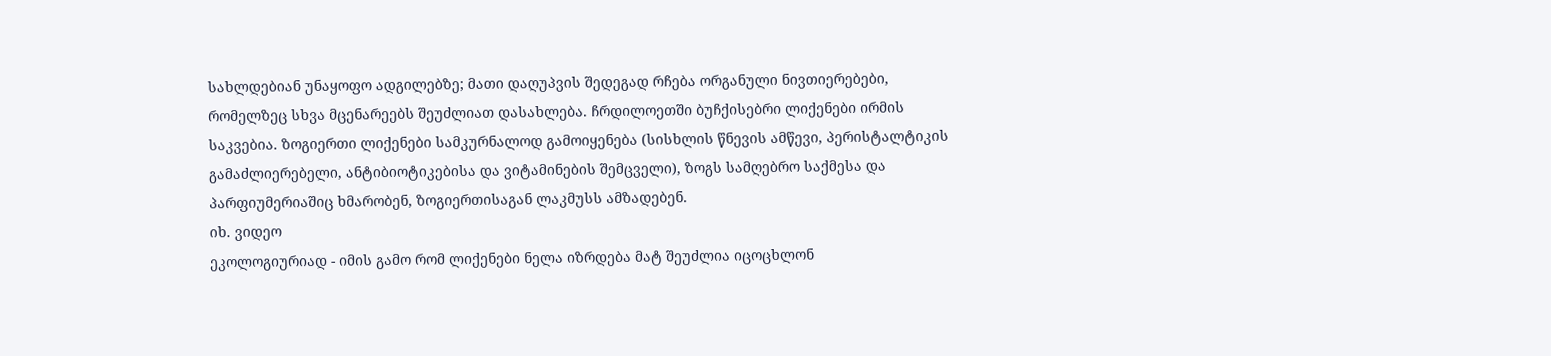სახლდებიან უნაყოფო ადგილებზე; მათი დაღუპვის შედეგად რჩება ორგანული ნივთიერებები, რომელზეც სხვა მცენარეებს შეუძლიათ დასახლება. ჩრდილოეთში ბუჩქისებრი ლიქენები ირმის საკვებია. ზოგიერთი ლიქენები სამკურნალოდ გამოიყენება (სისხლის წნევის ამწევი, პერისტალტიკის გამაძლიერებელი, ანტიბიოტიკებისა და ვიტამინების შემცველი), ზოგს სამღებრო საქმესა და პარფიუმერიაშიც ხმარობენ, ზოგიერთისაგან ლაკმუსს ამზადებენ.
იხ. ვიდეო
ეკოლოგიურიად - იმის გამო რომ ლიქენები ნელა იზრდება მატ შეუძლია იცოცხლონ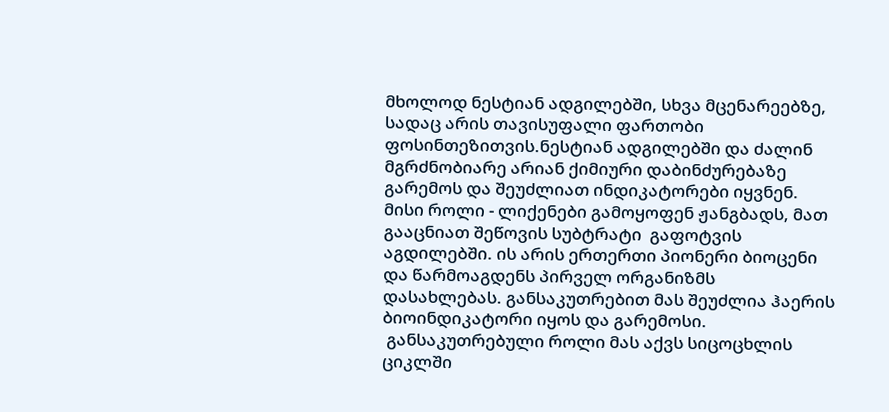მხოლოდ ნესტიან ადგილებში, სხვა მცენარეებზე, სადაც არის თავისუფალი ფართობი ფოსინთეზითვის.ნესტიან ადგილებში და ძალინ მგრძნობიარე არიან ქიმიური დაბინძურებაზე გარემოს და შეუძლიათ ინდიკატორები იყვნენ.
მისი როლი - ლიქენები გამოყოფენ ჟანგბადს, მათ გააცნიათ შეწოვის სუბტრატი  გაფოტვის აგდილებში. ის არის ერთერთი პიონერი ბიოცენი და წარმოაგდენს პირველ ორგანიზმს დასახლებას. განსაკუთრებით მას შეუძლია ჰაერის ბიოინდიკატორი იყოს და გარემოსი.
 განსაკუთრებული როლი მას აქვს სიცოცხლის ციკლში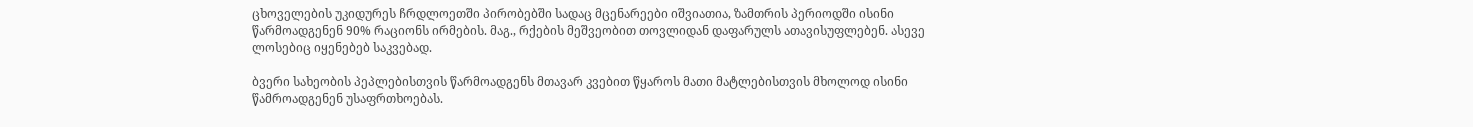ცხოველების უკიდურეს ჩრდლოეთში პირობებში სადაც მცენარეები იშვიათია, ზამთრის პერიოდში ისინი წარმოადგენენ 90% რაციონს ირმების. მაგ., რქების მეშვეობით თოვლიდან დაფარულს ათავისუფლებენ. ასევე ლოსებიც იყენებებ საკვებად.

ბვერი სახეობის პეპლებისთვის წარმოადგენს მთავარ კვებით წყაროს მათი მატლებისთვის მხოლოდ ისინი წამროადგენენ უსაფრთხოებას.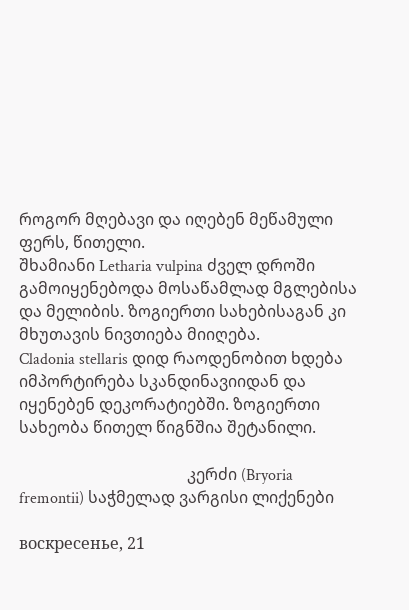როგორ მღებავი და იღებენ მეწამული ფერს, წითელი.
შხამიანი Letharia vulpina ძველ დროში გამოიყენებოდა მოსაწამლად მგლებისა და მელიბის. ზოგიერთი სახებისაგან კი მხუთავის ნივთიება მიიღება.
Cladonia stellaris დიდ რაოდენობით ხდება იმპორტირება სკანდინავიიდან და იყენებენ დეკორატიებში. ზოგიერთი სახეობა წითელ წიგნშია შეტანილი.

                                          კერძი (Bryoria fremontii) საჭმელად ვარგისი ლიქენები

воскресенье, 21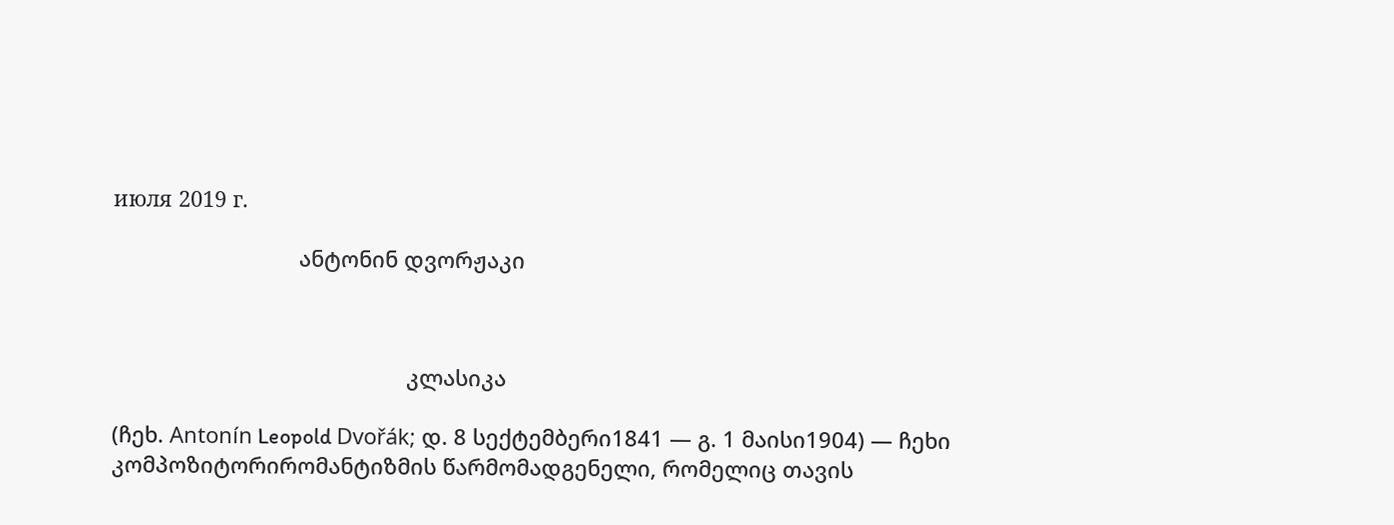июля 2019 г.

                               ანტონინ დვორჟაკი



                                                 კლასიკა

(ჩეხ. Antonín Leopold Dvořák; დ. 8 სექტემბერი1841 — გ. 1 მაისი1904) — ჩეხი კომპოზიტორირომანტიზმის წარმომადგენელი, რომელიც თავის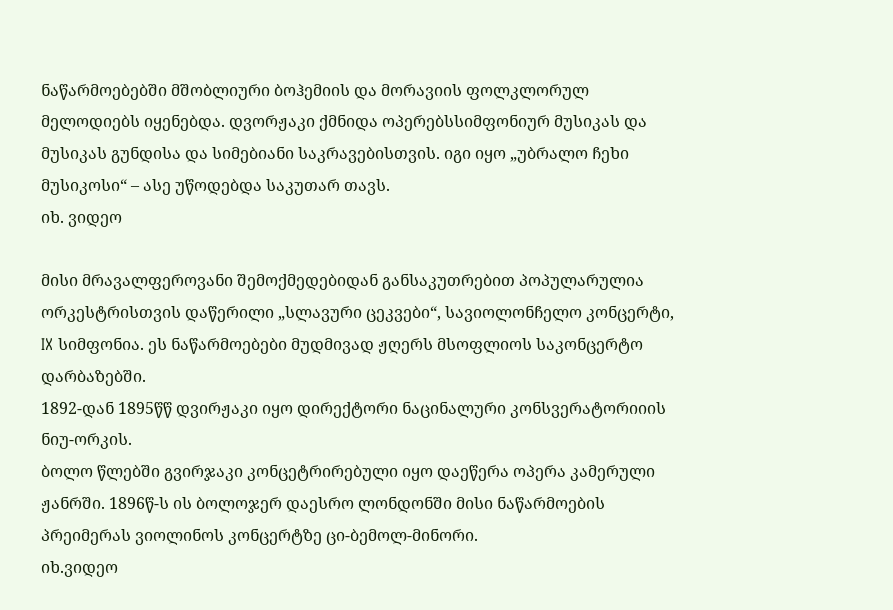ნაწარმოებებში მშობლიური ბოჰემიის და მორავიის ფოლკლორულ მელოდიებს იყენებდა. დვორჟაკი ქმნიდა ოპერებსსიმფონიურ მუსიკას და მუსიკას გუნდისა და სიმებიანი საკრავებისთვის. იგი იყო „უბრალო ჩეხი მუსიკოსი“ – ასე უწოდებდა საკუთარ თავს.
იხ. ვიდეო

მისი მრავალფეროვანი შემოქმედებიდან განსაკუთრებით პოპულარულია ორკესტრისთვის დაწერილი „სლავური ცეკვები“, სავიოლონჩელო კონცერტი, IX სიმფონია. ეს ნაწარმოებები მუდმივად ჟღერს მსოფლიოს საკონცერტო დარბაზებში.
1892-დან 1895წწ დვირჟაკი იყო დირექტორი ნაცინალური კონსვერატორიიის ნიუ-ორკის.
ბოლო წლებში გვირჯაკი კონცეტრირებული იყო დაეწერა ოპერა კამერული ჟანრში. 1896წ-ს ის ბოლოჯერ დაესრო ლონდონში მისი ნაწარმოების პრეიმერას ვიოლინოს კონცერტზე ცი-ბემოლ-მინორი.
იხ.ვიდეო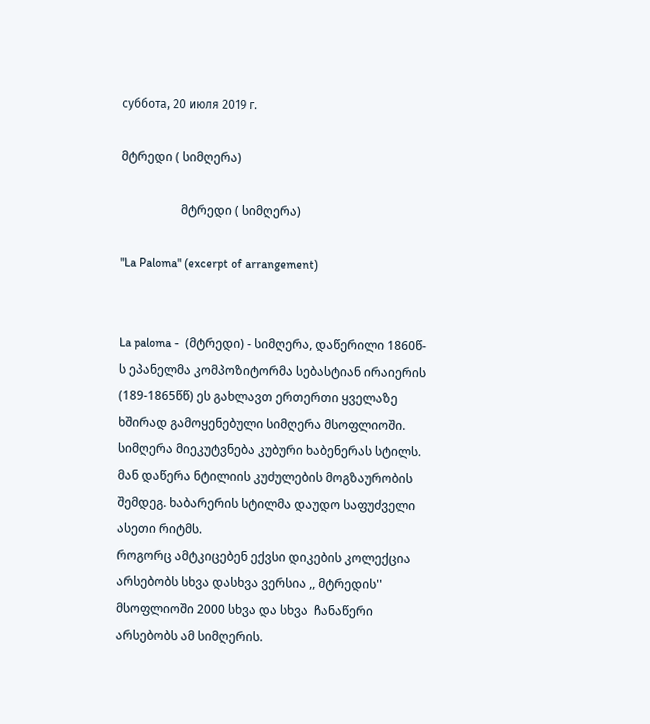суббота, 20 июля 2019 г.

მტრედი ( სიმღერა)

                    მტრედი ( სიმღერა)

"La Paloma" (excerpt of arrangement)


La paloma -  (მტრედი) - სიმღერა, დაწერილი 1860წ-ს ეპანელმა კომპოზიტორმა სებასტიან ირაიერის (189-1865წწ) ეს გახლავთ ერთერთი ყველაზე ხშირად გამოყენებული სიმღერა მსოფლიოში.
სიმღერა მიეკუტვნება კუბური ხაბენერას სტილს. მან დაწერა ნტილიის კუძულების მოგზაურობის შემდეგ. ხაბარერის სტილმა დაუდო საფუძველი ასეთი რიტმს.
როგორც ამტკიცებენ ექვსი დიკების კოლექცია არსებობს სხვა დასხვა ვერსია ,, მტრედის'' მსოფლიოში 2000 სხვა და სხვა  ჩანაწერი არსებობს ამ სიმღერის.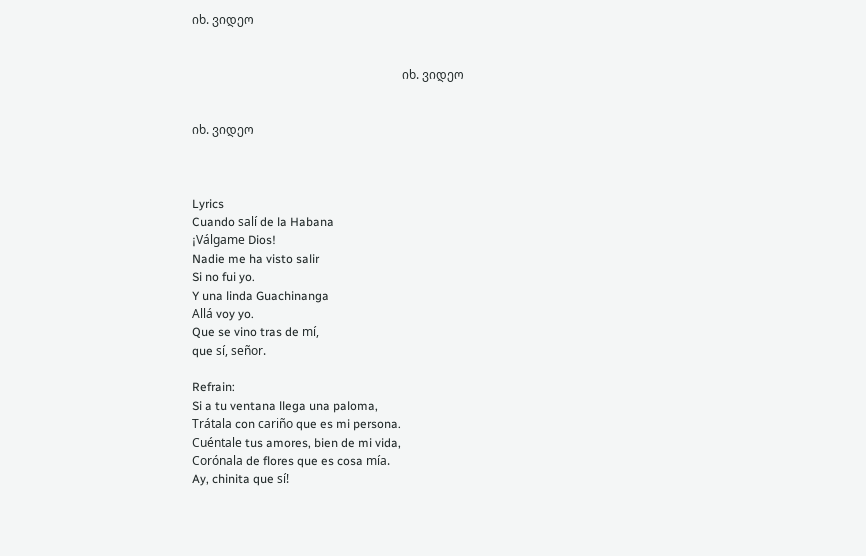იხ. ვიდეო


                                                                      იხ. ვიდეო


იხ. ვიდეო



Lyrics
Cuando salí de la Habana
¡Válgame Dios!
Nadie me ha visto salir
Si no fui yo.
Y una linda Guachinanga
Allá voy yo.
Que se vino tras de mí,
que sí, señor.

Refrain:
Si a tu ventana llega una paloma,
Trátala con cariño que es mi persona.
Cuéntale tus amores, bien de mi vida,
Corónala de flores que es cosa mía.
Ay, chinita que sí!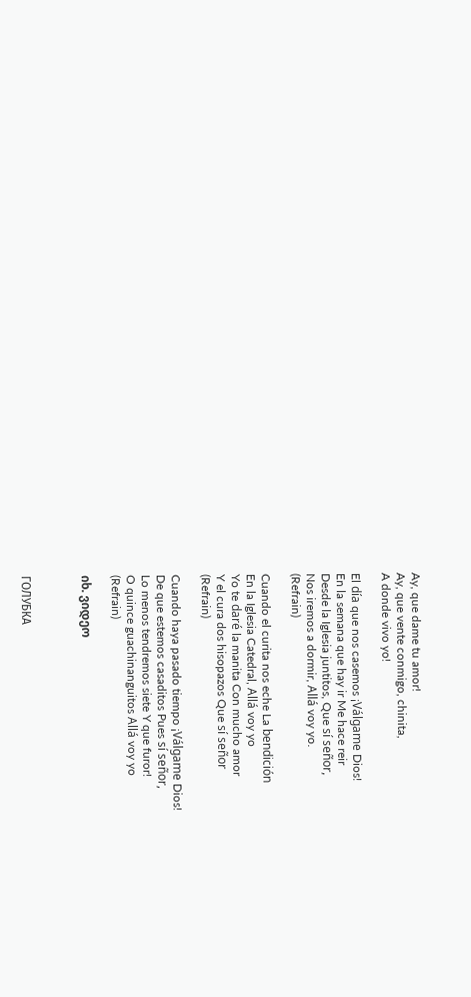Ay, que dame tu amor!
Ay, que vente conmigo, chinita,
A donde vivo yo!

El día que nos casemos ¡Válgame Dios!
En la semana que hay ir Me hace reir
Desde la Iglesia juntitos, Que sí señor,
Nos iremos a dormir, Allá voy yo.
(Refrain)

Cuando el curita nos eche La bendición
En la Iglesia Catedral, Allá voy yo
Yo te daré la manita Con mucho amor
Y el cura dos hisopazos Que sí señor
(Refrain)

Cuando haya pasado tiempo ¡Válgame Dios!
De que estemos casaditos Pues sí señor,
Lo menos tendremos siete Y que furor!
O quince guachinanguitos Allá voy yo
(Refrain)

იხ. ვიდეო



ГОЛУБКА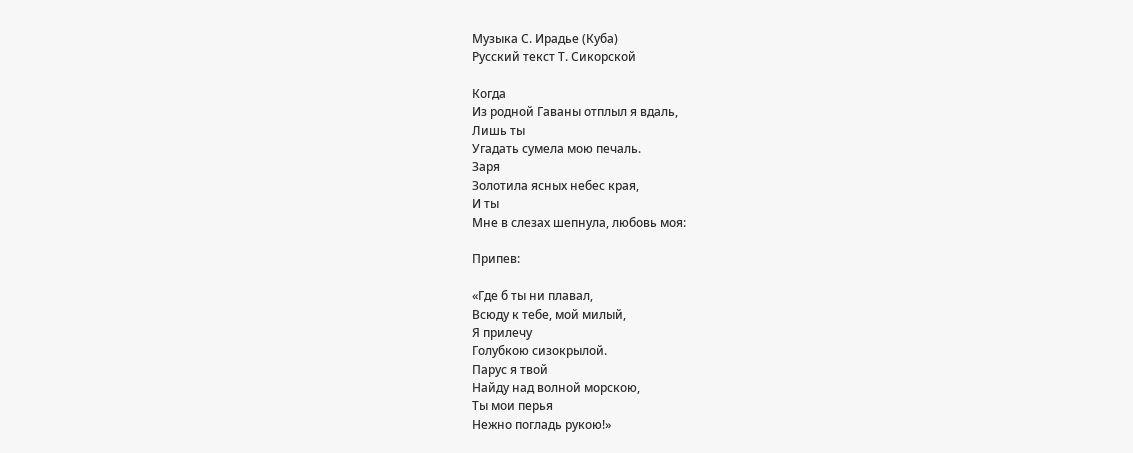Музыка С. Ирадье (Куба)
Русский текст Т. Сикорской

Когда
Из родной Гаваны отплыл я вдаль,
Лишь ты
Угадать сумела мою печаль.
Заря
Золотила ясных небес края,
И ты
Мне в слезах шепнула, любовь моя:

Припев:

«Где б ты ни плавал,
Всюду к тебе, мой милый,
Я прилечу
Голубкою сизокрылой.
Парус я твой
Найду над волной морскою,
Ты мои перья
Нежно погладь рукою!»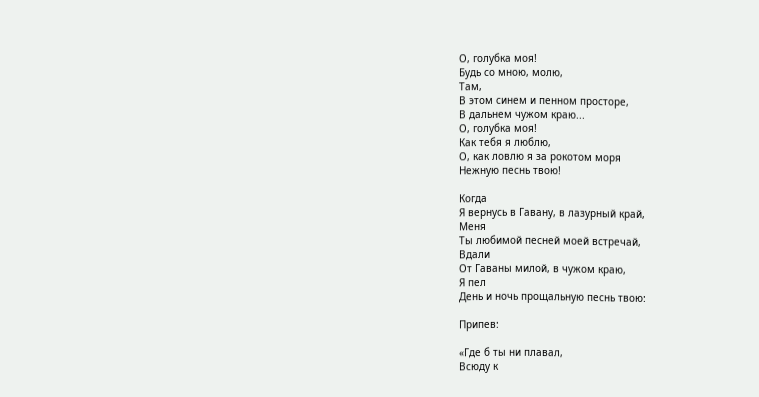О, голубка моя!
Будь со мною, молю,
Там,
В этом синем и пенном просторе,
В дальнем чужом краю...
О, голубка моя!
Как тебя я люблю,
О, как ловлю я за рокотом моря
Нежную песнь твою!

Когда
Я вернусь в Гавану, в лазурный край,
Меня
Ты любимой песней моей встречай,
Вдали
От Гаваны милой, в чужом краю,
Я пел
День и ночь прощальную песнь твою:

Припев:

«Где б ты ни плавал,
Всюду к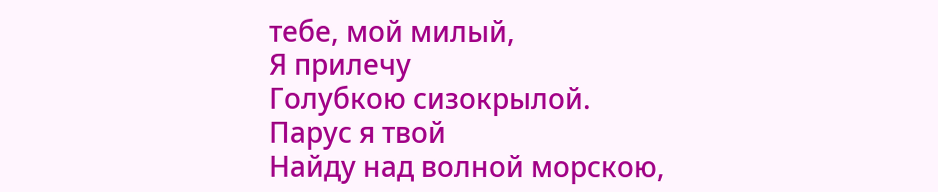тебе, мой милый,
Я прилечу
Голубкою сизокрылой.
Парус я твой
Найду над волной морскою,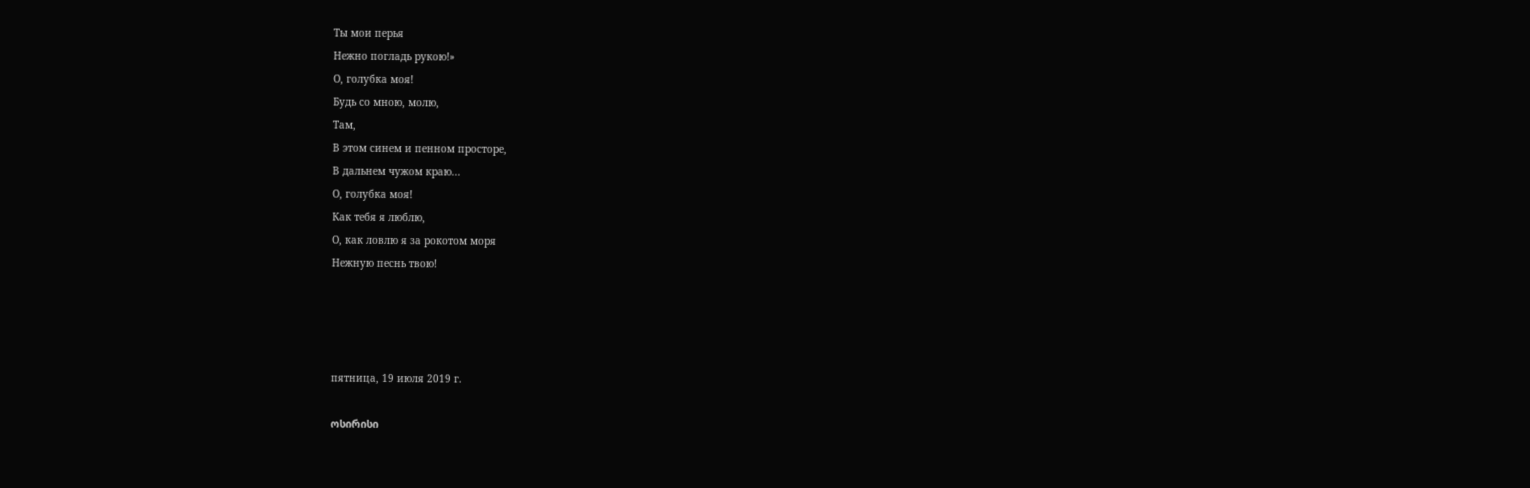Ты мои перья
Нежно погладь рукою!»
О, голубка моя!
Будь со мною, молю,
Там,
В этом синем и пенном просторе,
В дальнем чужом краю...
О, голубка моя!
Как тебя я люблю,
О, как ловлю я за рокотом моря
Нежную песнь твою!




пятница, 19 июля 2019 г.

ოსირისი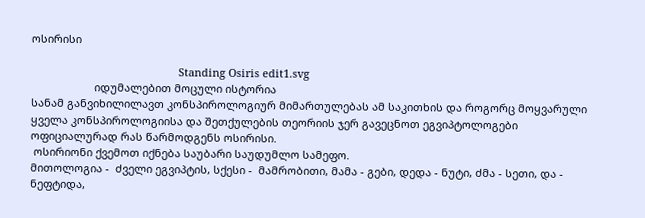ოსირისი

                                                 Standing Osiris edit1.svg
                     იდუმალებით მოცული ისტორია
სანამ განვიხილილავთ კონსპიროლოგიურ მიმართულებას ამ საკითხის და როგორც მოყვარული ყველა კონსპიროლოგიისა და შეთქულების თეორიის ჯერ გავეცნოთ ეგვიპტოლოგები ოფიციალურად რას წარმოდგენს ოსირისი.
 ოსირიონი ქვემოთ იქნება საუბარი საუდუმლო სამეფო.
მითოლოგია -  ძველი ეგვიპტის, სქესი -  მამრობითი, მამა - გები, დედა - ნუტი, ძმა - სეთი, და - ნეფტიდა,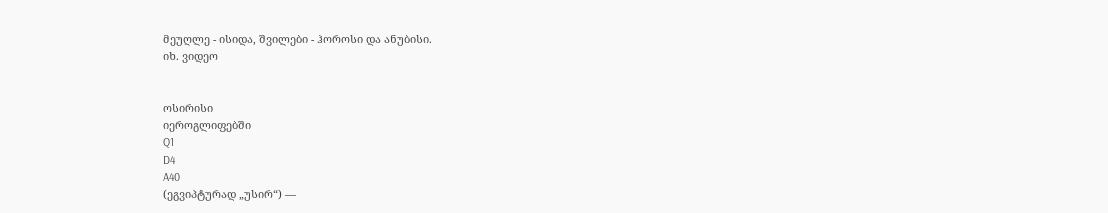მეუღლე - ისიდა, შვილები - ჰოროსი და ანუბისი.
იხ. ვიდეო


ოსირისი
იეროგლიფებში
Q1
D4
A40
(ეგვიპტურად „უსირ“) —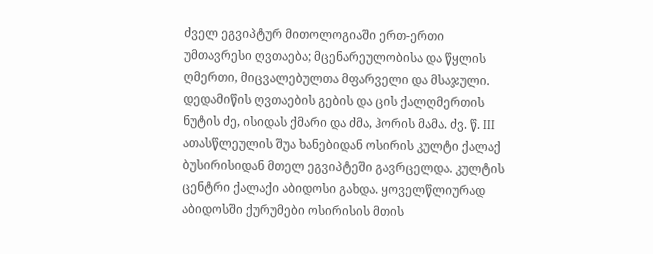ძველ ეგვიპტურ მითოლოგიაში ერთ-ერთი უმთავრესი ღვთაება; მცენარეულობისა და წყლის ღმერთი, მიცვალებულთა მფარველი და მსაჯული. დედამიწის ღვთაების გების და ცის ქალღმერთის ნუტის ძე, ისიდას ქმარი და ძმა, ჰორის მამა. ძვ. წ. III ათასწლეულის შუა ხანებიდან ოსირის კულტი ქალაქ ბუსირისიდან მთელ ეგვიპტეში გავრცელდა. კულტის ცენტრი ქალაქი აბიდოსი გახდა. ყოველწლიურად აბიდოსში ქურუმები ოსირისის მთის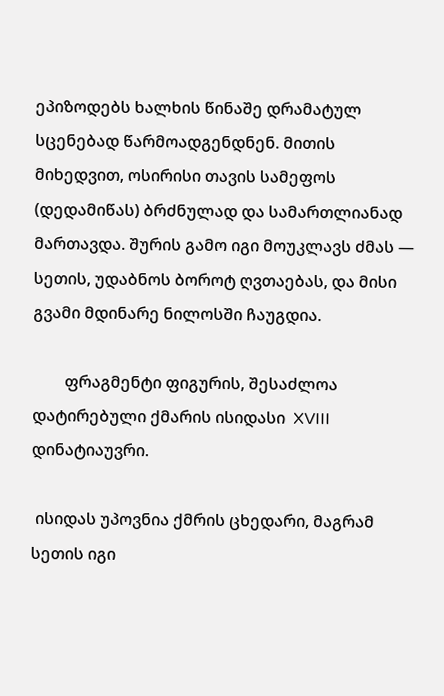ეპიზოდებს ხალხის წინაშე დრამატულ სცენებად წარმოადგენდნენ. მითის მიხედვით, ოსირისი თავის სამეფოს (დედამიწას) ბრძნულად და სამართლიანად მართავდა. შურის გამო იგი მოუკლავს ძმას — სეთის, უდაბნოს ბოროტ ღვთაებას, და მისი გვამი მდინარე ნილოსში ჩაუგდია.

        ფრაგმენტი ფიგურის, შესაძლოა დატირებული ქმარის ისიდასი  XVIII დინატიაუვრი.

 ისიდას უპოვნია ქმრის ცხედარი, მაგრამ სეთის იგი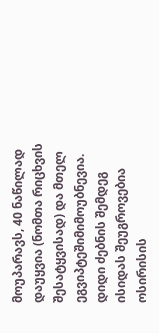მოუპარავს, 40 ნაწილად დაუყვია (ნომთა რიცხვის შესატყვისად) და მთელ ეგვიპტეშიმიმოუბნევია. დიდი ძებნის შემდეგ ისიდას შეუგროვებია ოსირისის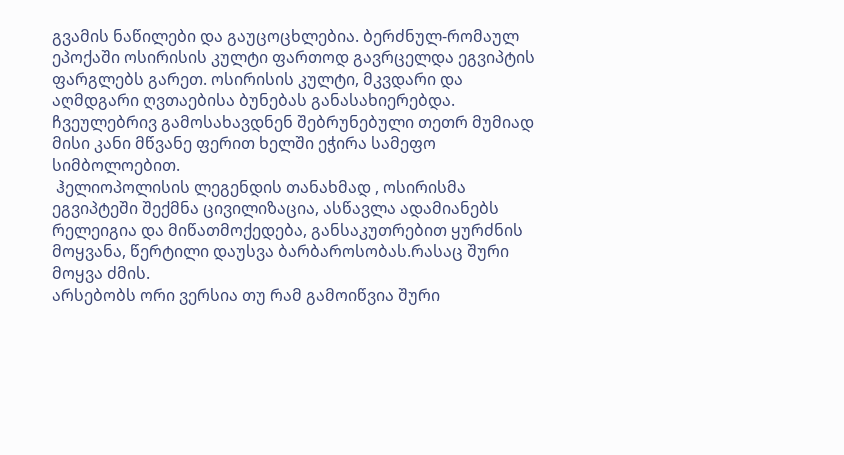გვამის ნაწილები და გაუცოცხლებია. ბერძნულ-რომაულ ეპოქაში ოსირისის კულტი ფართოდ გავრცელდა ეგვიპტის ფარგლებს გარეთ. ოსირისის კულტი, მკვდარი და აღმდგარი ღვთაებისა ბუნებას განასახიერებდა.
ჩვეულებრივ გამოსახავდნენ შებრუნებული თეთრ მუმიად მისი კანი მწვანე ფერით ხელში ეჭირა სამეფო სიმბოლოებით.
 ჰელიოპოლისის ლეგენდის თანახმად , ოსირისმა ეგვიპტეში შექმნა ცივილიზაცია, ასწავლა ადამიანებს რელეიგია და მიწათმოქედება, განსაკუთრებით ყურძნის მოყვანა, წერტილი დაუსვა ბარბაროსობას.რასაც შური მოყვა ძმის.
არსებობს ორი ვერსია თუ რამ გამოიწვია შური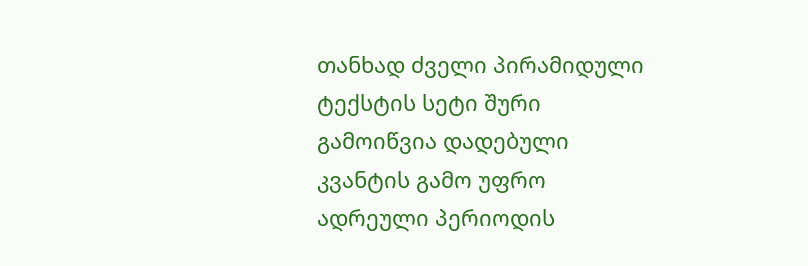თანხად ძველი პირამიდული ტექსტის სეტი შური გამოიწვია დადებული კვანტის გამო უფრო ადრეული პერიოდის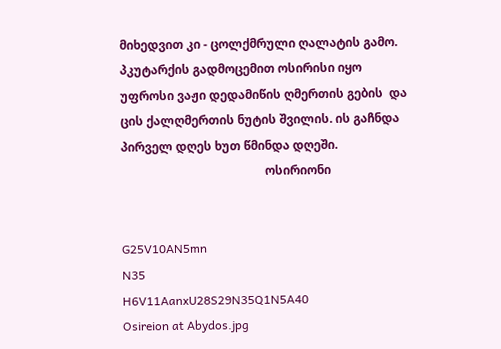მიხედვით კი - ცოლქმრული ღალატის გამო.
პკუტარქის გადმოცემით ოსირისი იყო უფროსი ვაჟი დედამიწის ღმერთის გების  და ცის ქალღმერთის ნუტის შვილის. ის გაჩნდა პირველ დღეს ხუთ წმინდა დღეში.
                                                ოსირიონი


G25V10AN5mn
N35
H6V11AanxU28S29N35Q1N5A40
Osireion at Abydos.jpg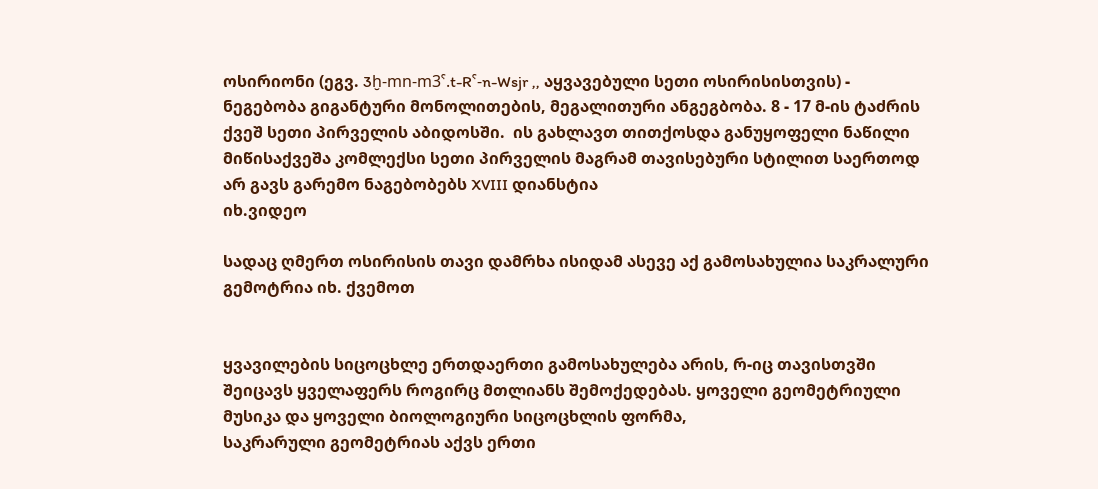ოსირიონი (ეგვ. 3ḫ-mn-m3ˁ.t-Rˁ-n-Wsjr ,, აყვავებული სეთი ოსირისისთვის) - ნეგებობა გიგანტური მონოლითების, მეგალითური ანგეგბობა. 8 - 17 მ-ის ტაძრის ქვეშ სეთი პირველის აბიდოსში.  ის გახლავთ თითქოსდა განუყოფელი ნაწილი მიწისაქვეშა კომლექსი სეთი პირველის მაგრამ თავისებური სტილით საერთოდ არ გავს გარემო ნაგებობებს XVIII დიანსტია
იხ.ვიდეო

სადაც ღმერთ ოსირისის თავი დამრხა ისიდამ ასევე აქ გამოსახულია საკრალური გემოტრია იხ. ქვემოთ


ყვავილების სიცოცხლე ერთდაერთი გამოსახულება არის, რ-იც თავისთვში შეიცავს ყველაფერს როგირც მთლიანს შემოქედებას. ყოველი გეომეტრიული მუსიკა და ყოველი ბიოლოგიური სიცოცხლის ფორმა,
საკრარული გეომეტრიას აქვს ერთი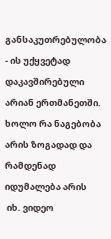განსაკუთრებულობა - ის უქყვეტად დაკავშირებული არიან ერთმანეთში.
ხოლო რა ნაგებობა არის ზოგადად და რამდენად იდუმალება არის
 იხ. ვიდეო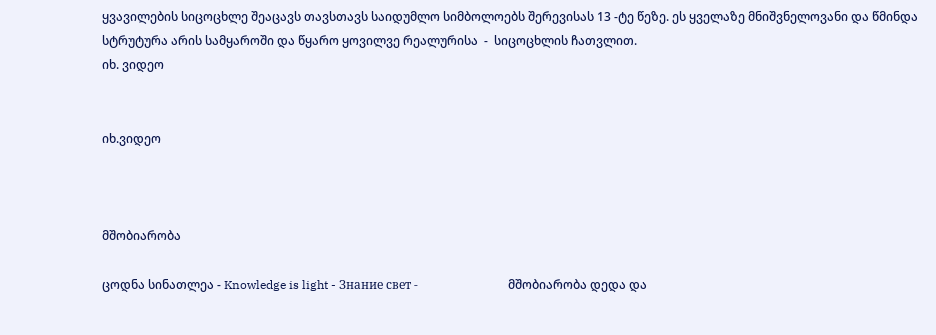ყვავილების სიცოცხლე შეაცავს თავსთავს საიდუმლო სიმბოლოებს შერევისას 13 -ტე წეზე. ეს ყველაზე მნიშვნელოვანი და წმინდა სტრუტურა არის სამყაროში და წყარო ყოვილვე რეალურისა  -  სიცოცხლის ჩათვლით.
იხ. ვიდეო


იხ.ვიდეო



მშობიარობა

ცოდნა სინათლეა - Knowledge is light - Знание свет -                              მშობიარობა დედა და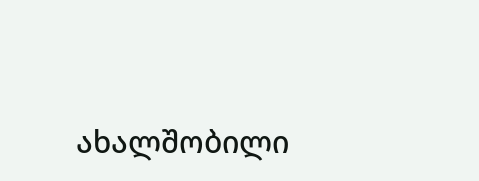ახალშობილი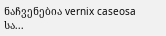ნაჩვენებია vernix caseosa სა...